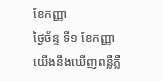ខែកញ្ញា
ថ្ងៃច័ន្ទ ទី១ ខែកញ្ញា
យើងនឹងឃើញពន្លឺភ្លឺ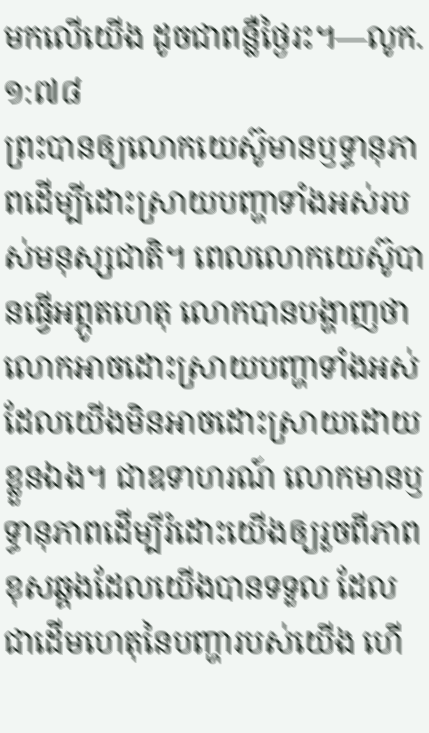មកលើយើង ដូចជាពន្លឺថ្ងៃរះ។—លូក. ១:៧៨
ព្រះបានឲ្យលោកយេស៊ូមានឫទ្ធានុភាពដើម្បីដោះស្រាយបញ្ហាទាំងអស់របស់មនុស្សជាតិ។ ពេលលោកយេស៊ូបានធ្វើអព្ភូតហេតុ លោកបានបង្ហាញថាលោកអាចដោះស្រាយបញ្ហាទាំងអស់ដែលយើងមិនអាចដោះស្រាយដោយខ្លួនឯង។ ជាឧទាហរណ៍ លោកមានឫទ្ធានុភាពដើម្បីរំដោះយើងឲ្យរួចពីភាពខុសឆ្គងដែលយើងបានទទួល ដែលជាដើមហេតុនៃបញ្ហារបស់យើង ហើ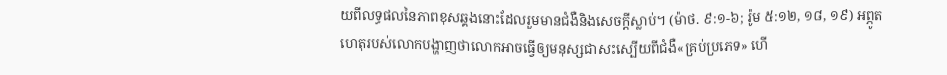យពីលទ្ធផលនៃភាពខុសឆ្គងនោះដែលរួមមានជំងឺនិងសេចក្ដីស្លាប់។ (ម៉ាថ. ៩:១-៦; រ៉ូម ៥:១២, ១៨, ១៩) អព្ភូតហេតុរបស់លោកបង្ហាញថាលោកអាចធ្វើឲ្យមនុស្សជាសះស្បើយពីជំងឺ«គ្រប់ប្រភេទ» ហើ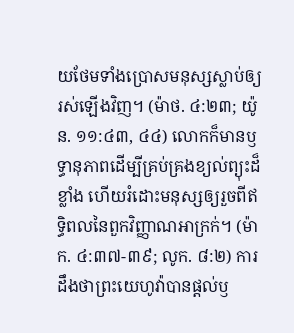យថែមទាំងប្រោសមនុស្សស្លាប់ឲ្យរស់ឡើងវិញ។ (ម៉ាថ. ៤:២៣; យ៉ូន. ១១:៤៣, ៤៤) លោកក៏មានឫទ្ធានុភាពដើម្បីគ្រប់គ្រងខ្យល់ព្យុះដ៏ខ្លាំង ហើយរំដោះមនុស្សឲ្យរួចពីឥទ្ធិពលនៃពួកវិញ្ញាណអាក្រក់។ (ម៉ាក. ៤:៣៧-៣៩; លូក. ៨:២) ការដឹងថាព្រះយេហូវ៉ាបានផ្ដល់ឫ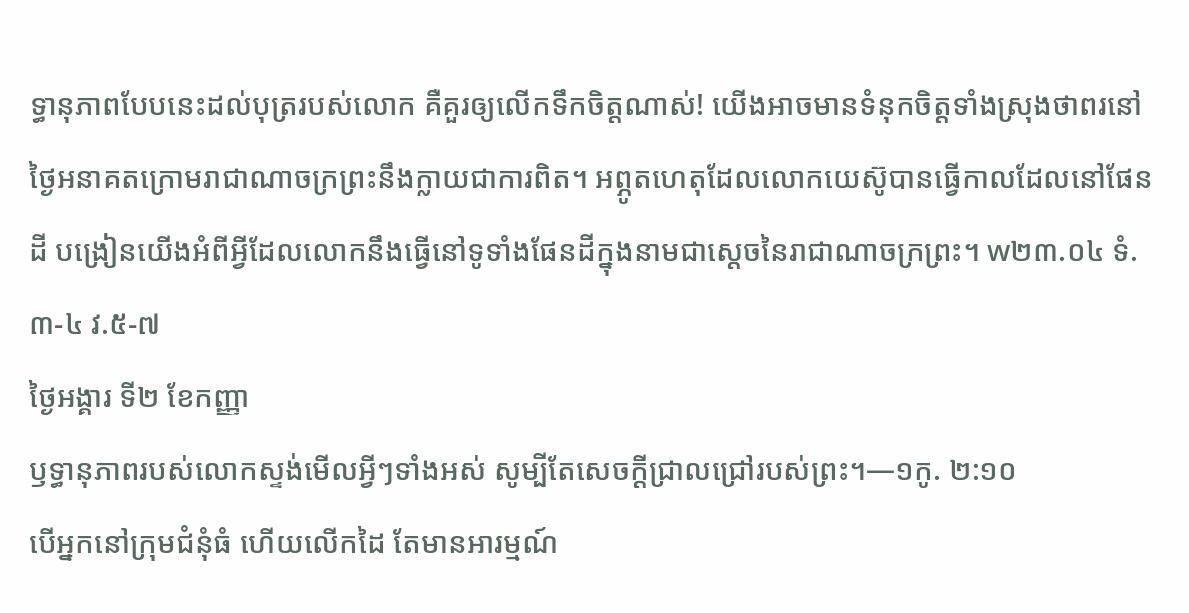ទ្ធានុភាពបែបនេះដល់បុត្ររបស់លោក គឺគួរឲ្យលើកទឹកចិត្តណាស់! យើងអាចមានទំនុកចិត្តទាំងស្រុងថាពរនៅថ្ងៃអនាគតក្រោមរាជាណាចក្រព្រះនឹងក្លាយជាការពិត។ អព្ភូតហេតុដែលលោកយេស៊ូបានធ្វើកាលដែលនៅផែនដី បង្រៀនយើងអំពីអ្វីដែលលោកនឹងធ្វើនៅទូទាំងផែនដីក្នុងនាមជាស្ដេចនៃរាជាណាចក្រព្រះ។ w២៣.០៤ ទំ.៣-៤ វ.៥-៧
ថ្ងៃអង្គារ ទី២ ខែកញ្ញា
ឫទ្ធានុភាពរបស់លោកស្ទង់មើលអ្វីៗទាំងអស់ សូម្បីតែសេចក្ដីជ្រាលជ្រៅរបស់ព្រះ។—១កូ. ២:១០
បើអ្នកនៅក្រុមជំនុំធំ ហើយលើកដៃ តែមានអារម្មណ៍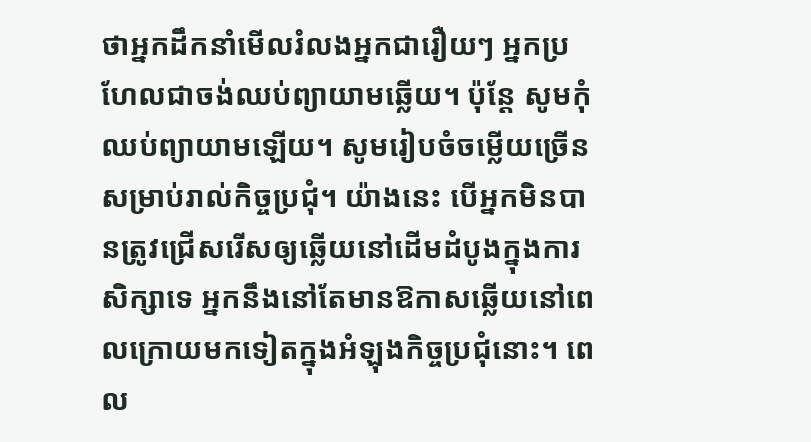ថាអ្នកដឹកនាំមើលរំលងអ្នកជារឿយៗ អ្នកប្រហែលជាចង់ឈប់ព្យាយាមឆ្លើយ។ ប៉ុន្តែ សូមកុំឈប់ព្យាយាមឡើយ។ សូមរៀបចំចម្លើយច្រើនសម្រាប់រាល់កិច្ចប្រជុំ។ យ៉ាងនេះ បើអ្នកមិនបានត្រូវជ្រើសរើសឲ្យឆ្លើយនៅដើមដំបូងក្នុងការសិក្សាទេ អ្នកនឹងនៅតែមានឱកាសឆ្លើយនៅពេលក្រោយមកទៀតក្នុងអំឡុងកិច្ចប្រជុំនោះ។ ពេល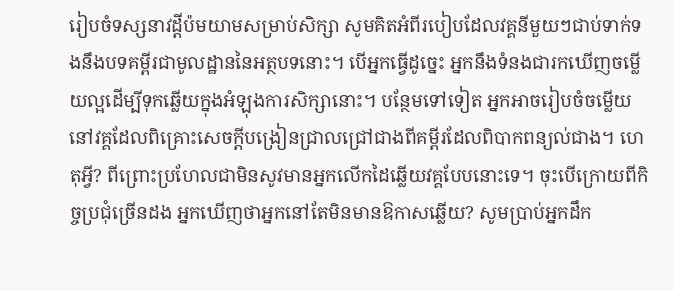រៀបចំទស្សនាវដ្ដីប៉មយាមសម្រាប់សិក្សា សូមគិតអំពីរបៀបដែលវគ្គនីមួយៗជាប់ទាក់ទងនឹងបទគម្ពីរជាមូលដ្ឋាននៃអត្ថបទនោះ។ បើអ្នកធ្វើដូច្នេះ អ្នកនឹងទំនងជារកឃើញចម្លើយល្អដើម្បីទុកឆ្លើយក្នុងអំឡុងការសិក្សានោះ។ បន្ថែមទៅទៀត អ្នកអាចរៀបចំចម្លើយនៅវគ្គដែលពិគ្រោះសេចក្ដីបង្រៀនជ្រាលជ្រៅជាងពីគម្ពីរដែលពិបាកពន្យល់ជាង។ ហេតុអ្វី? ពីព្រោះប្រហែលជាមិនសូវមានអ្នកលើកដៃឆ្លើយវគ្គបែបនោះទេ។ ចុះបើក្រោយពីកិច្ចប្រជុំច្រើនដង អ្នកឃើញថាអ្នកនៅតែមិនមានឱកាសឆ្លើយ? សូមប្រាប់អ្នកដឹក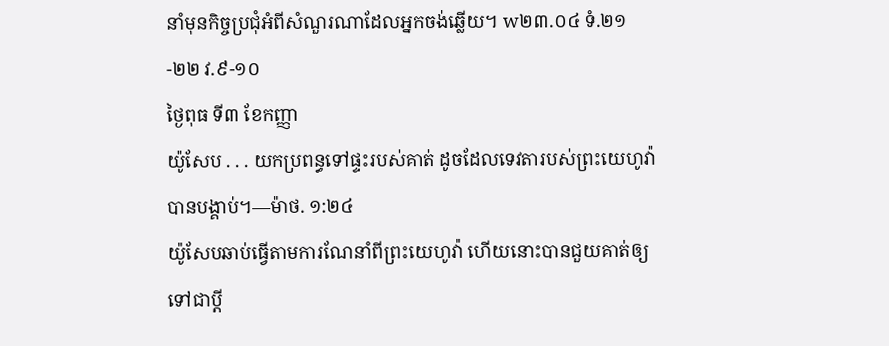នាំមុនកិច្ចប្រជុំអំពីសំណួរណាដែលអ្នកចង់ឆ្លើយ។ w២៣.០៤ ទំ.២១-២២ វ.៩-១០
ថ្ងៃពុធ ទី៣ ខែកញ្ញា
យ៉ូសែប . . . យកប្រពន្ធទៅផ្ទះរបស់គាត់ ដូចដែលទេវតារបស់ព្រះយេហូវ៉ាបានបង្គាប់។—ម៉ាថ. ១:២៤
យ៉ូសែបឆាប់ធ្វើតាមការណែនាំពីព្រះយេហូវ៉ា ហើយនោះបានជួយគាត់ឲ្យទៅជាប្ដី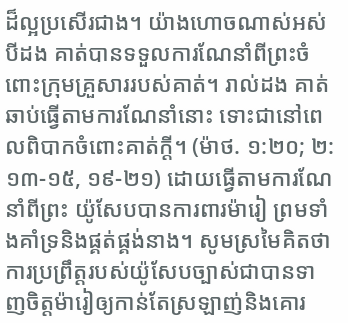ដ៏ល្អប្រសើរជាង។ យ៉ាងហោចណាស់អស់បីដង គាត់បានទទួលការណែនាំពីព្រះចំពោះក្រុមគ្រួសាររបស់គាត់។ រាល់ដង គាត់ឆាប់ធ្វើតាមការណែនាំនោះ ទោះជានៅពេលពិបាកចំពោះគាត់ក្ដី។ (ម៉ាថ. ១:២០; ២:១៣-១៥, ១៩-២១) ដោយធ្វើតាមការណែនាំពីព្រះ យ៉ូសែបបានការពារម៉ារៀ ព្រមទាំងគាំទ្រនិងផ្គត់ផ្គង់នាង។ សូមស្រមៃគិតថាការប្រព្រឹត្តរបស់យ៉ូសែបច្បាស់ជាបានទាញចិត្តម៉ារៀឲ្យកាន់តែស្រឡាញ់និងគោរ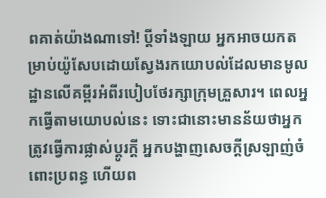ពគាត់យ៉ាងណាទៅ! ប្ដីទាំងឡាយ អ្នកអាចយកតម្រាប់យ៉ូសែបដោយស្វែងរកយោបល់ដែលមានមូលដ្ឋានលើគម្ពីរអំពីរបៀបថែរក្សាក្រុមគ្រួសារ។ ពេលអ្នកធ្វើតាមយោបល់នេះ ទោះជានោះមានន័យថាអ្នកត្រូវធ្វើការផ្លាស់ប្ដូរក្ដី អ្នកបង្ហាញសេចក្ដីស្រឡាញ់ចំពោះប្រពន្ធ ហើយព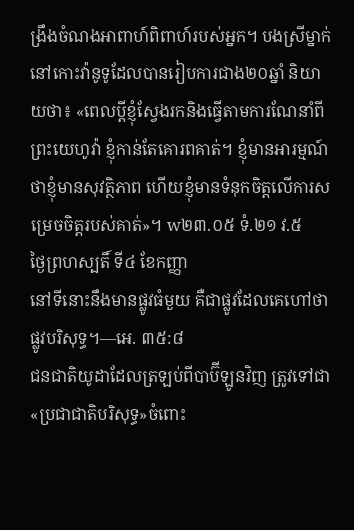ង្រឹងចំណងអាពាហ៍ពិពាហ៍របស់អ្នក។ បងស្រីម្នាក់នៅកោះវ៉ានូទូដែលបានរៀបការជាង២០ឆ្នាំ និយាយថា៖ «ពេលប្ដីខ្ញុំស្វែងរកនិងធ្វើតាមការណែនាំពីព្រះយេហូវ៉ា ខ្ញុំកាន់តែគោរពគាត់។ ខ្ញុំមានអារម្មណ៍ថាខ្ញុំមានសុវត្ថិភាព ហើយខ្ញុំមានទំនុកចិត្តលើការសម្រេចចិត្តរបស់គាត់»។ w២៣.០៥ ទំ.២១ វ.៥
ថ្ងៃព្រហស្បតិ៍ ទី៤ ខែកញ្ញា
នៅទីនោះនឹងមានផ្លូវធំមួយ គឺជាផ្លូវដែលគេហៅថាផ្លូវបរិសុទ្ធ។—អេ. ៣៥:៨
ជនជាតិយូដាដែលត្រឡប់ពីបាប៊ីឡូនវិញ ត្រូវទៅជា«ប្រជាជាតិបរិសុទ្ធ»ចំពោះ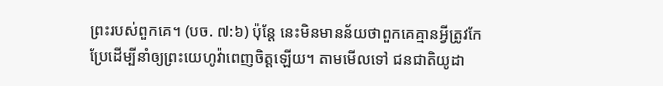ព្រះរបស់ពួកគេ។ (បច. ៧:៦) ប៉ុន្តែ នេះមិនមានន័យថាពួកគេគ្មានអ្វីត្រូវកែប្រែដើម្បីនាំឲ្យព្រះយេហូវ៉ាពេញចិត្តឡើយ។ តាមមើលទៅ ជនជាតិយូដា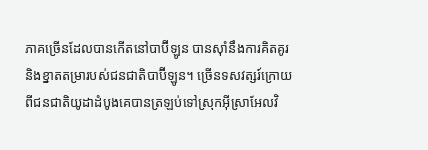ភាគច្រើនដែលបានកើតនៅបាប៊ីឡូន បានស៊ាំនឹងការគិតគូរនិងខ្នាតតម្រារបស់ជនជាតិបាប៊ីឡូន។ ច្រើនទសវត្សរ៍ក្រោយពីជនជាតិយូដាដំបូងគេបានត្រឡប់ទៅស្រុកអ៊ីស្រាអែលវិ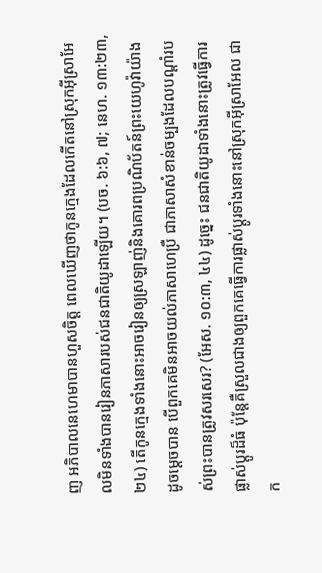ញ អភិបាលនេហេមាបានហួសចិត្ត ពេលឃើញថាកូនក្មេងដែលកើតនៅស្រុកអ៊ីស្រាអែលមិនទាំងបានរៀនភាសារបស់ជនជាតិយូដាឡើយ។ (បច. ៦:៦, ៧; នេហ. ១៣:២៣, ២៤) តើកូនក្មេងទាំងនោះអាចរៀនឲ្យស្រឡាញ់និងគោរពប្រណិប័តន៍ព្រះយេហូវ៉ាយ៉ាងដូចម្ដេចបាន បើពួកគេមិនអាចយល់ភាសាហេប្រឺ ជាភាសាសំខាន់ចម្បងដែលបណ្ដាំរបស់ព្រះបានត្រូវសរសេរ? (អែស. ១០:៣, ៤៤) ដូច្នេះ ជនជាតិយូដាទាំងនោះត្រូវធ្វើការផ្លាស់ប្ដូរដ៏ធំ ប៉ុន្តែគឺស្រួលជាងឲ្យពួកគេធ្វើការផ្លាស់ប្ដូរទាំងនោះនៅស្រុកអ៊ីស្រាអែល ជាក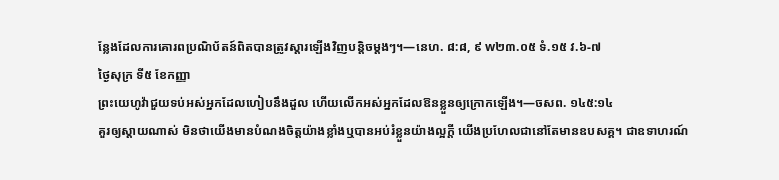ន្លែងដែលការគោរពប្រណិប័តន៍ពិតបានត្រូវស្ដារឡើងវិញបន្តិចម្ដងៗ។—នេហ. ៨:៨, ៩ w២៣.០៥ ទំ.១៥ វ.៦-៧
ថ្ងៃសុក្រ ទី៥ ខែកញ្ញា
ព្រះយេហូវ៉ាជួយទប់អស់អ្នកដែលហៀបនឹងដួល ហើយលើកអស់អ្នកដែលឱនខ្លួនឲ្យក្រោកឡើង។—ចសព. ១៤៥:១៤
គួរឲ្យស្ដាយណាស់ មិនថាយើងមានបំណងចិត្តយ៉ាងខ្លាំងឬបានអប់រំខ្លួនយ៉ាងល្អក្ដី យើងប្រហែលជានៅតែមានឧបសគ្គ។ ជាឧទាហរណ៍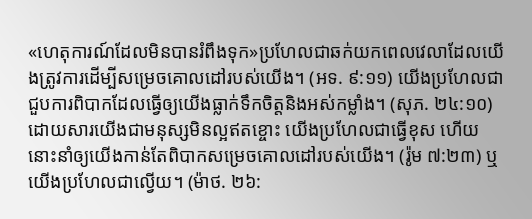«ហេតុការណ៍ដែលមិនបានរំពឹងទុក»ប្រហែលជាឆក់យកពេលវេលាដែលយើងត្រូវការដើម្បីសម្រេចគោលដៅរបស់យើង។ (អទ. ៩:១១) យើងប្រហែលជាជួបការពិបាកដែលធ្វើឲ្យយើងធ្លាក់ទឹកចិត្តនិងអស់កម្លាំង។ (សុភ. ២៤:១០) ដោយសារយើងជាមនុស្សមិនល្អឥតខ្ចោះ យើងប្រហែលជាធ្វើខុស ហើយនោះនាំឲ្យយើងកាន់តែពិបាកសម្រេចគោលដៅរបស់យើង។ (រ៉ូម ៧:២៣) ឬយើងប្រហែលជាល្វើយ។ (ម៉ាថ. ២៦: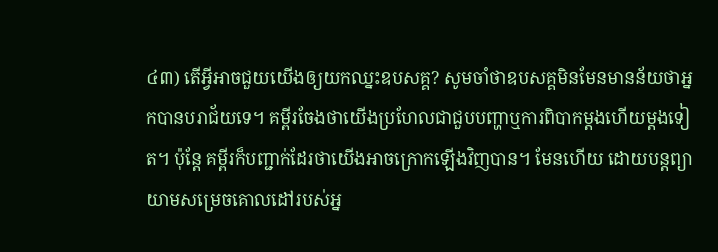៤៣) តើអ្វីអាចជួយយើងឲ្យយកឈ្នះឧបសគ្គ? សូមចាំថាឧបសគ្គមិនមែនមានន័យថាអ្នកបានបរាជ័យទេ។ គម្ពីរចែងថាយើងប្រហែលជាជួបបញ្ហាឬការពិបាកម្ដងហើយម្ដងទៀត។ ប៉ុន្តែ គម្ពីរក៏បញ្ជាក់ដែរថាយើងអាចក្រោកឡើងវិញបាន។ មែនហើយ ដោយបន្តព្យាយាមសម្រេចគោលដៅរបស់អ្ន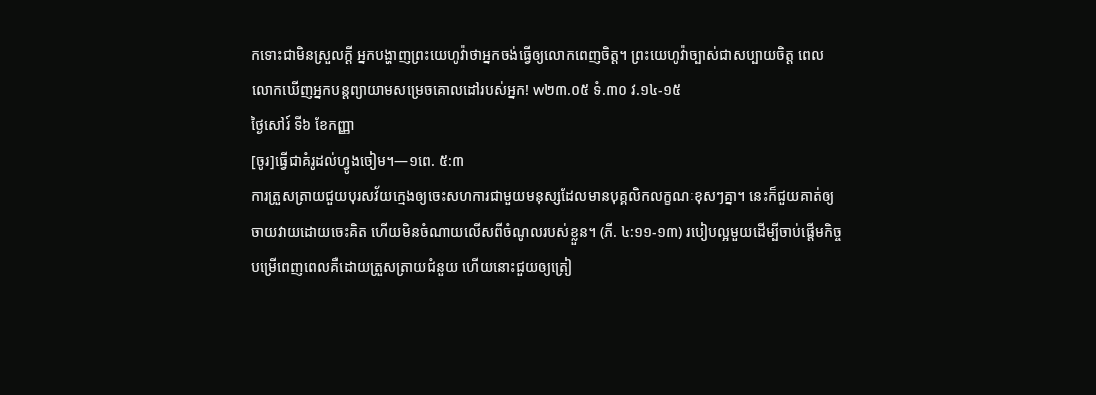កទោះជាមិនស្រួលក្ដី អ្នកបង្ហាញព្រះយេហូវ៉ាថាអ្នកចង់ធ្វើឲ្យលោកពេញចិត្ត។ ព្រះយេហូវ៉ាច្បាស់ជាសប្បាយចិត្ត ពេលលោកឃើញអ្នកបន្តព្យាយាមសម្រេចគោលដៅរបស់អ្នក! w២៣.០៥ ទំ.៣០ វ.១៤-១៥
ថ្ងៃសៅរ៍ ទី៦ ខែកញ្ញា
[ចូរ]ធ្វើជាគំរូដល់ហ្វូងចៀម។—១ពេ. ៥:៣
ការត្រួសត្រាយជួយបុរសវ័យក្មេងឲ្យចេះសហការជាមួយមនុស្សដែលមានបុគ្គលិកលក្ខណៈខុសៗគ្នា។ នេះក៏ជួយគាត់ឲ្យចាយវាយដោយចេះគិត ហើយមិនចំណាយលើសពីចំណូលរបស់ខ្លួន។ (ភី. ៤:១១-១៣) របៀបល្អមួយដើម្បីចាប់ផ្ដើមកិច្ចបម្រើពេញពេលគឺដោយត្រួសត្រាយជំនួយ ហើយនោះជួយឲ្យត្រៀ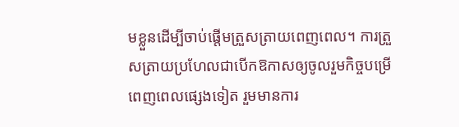មខ្លួនដើម្បីចាប់ផ្ដើមត្រួសត្រាយពេញពេល។ ការត្រួសត្រាយប្រហែលជាបើកឱកាសឲ្យចូលរួមកិច្ចបម្រើពេញពេលផ្សេងទៀត រួមមានការ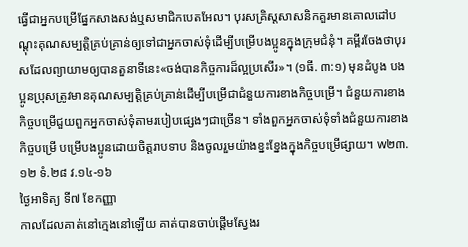ធ្វើជាអ្នកបម្រើផ្នែកសាងសង់ឬសមាជិកបេតអែល។ បុរសគ្រិស្តសាសនិកគួរមានគោលដៅបណ្ដុះគុណសម្បត្តិគ្រប់គ្រាន់ឲ្យទៅជាអ្នកចាស់ទុំដើម្បីបម្រើបងប្អូនក្នុងក្រុមជំនុំ។ គម្ពីរចែងថាបុរសដែលព្យាយាមឲ្យបានតួនាទីនេះ«ចង់បានកិច្ចការដ៏ល្អប្រសើរ»។ (១ធី. ៣:១) មុនដំបូង បងប្អូនប្រុសត្រូវមានគុណសម្បត្តិគ្រប់គ្រាន់ដើម្បីបម្រើជាជំនួយការខាងកិច្ចបម្រើ។ ជំនួយការខាងកិច្ចបម្រើជួយពួកអ្នកចាស់ទុំតាមរបៀបផ្សេងៗជាច្រើន។ ទាំងពួកអ្នកចាស់ទុំទាំងជំនួយការខាងកិច្ចបម្រើ បម្រើបងប្អូនដោយចិត្តរាបទាប និងចូលរួមយ៉ាងខ្នះខ្នែងក្នុងកិច្ចបម្រើផ្សាយ។ w២៣.១២ ទំ.២៨ វ.១៤-១៦
ថ្ងៃអាទិត្យ ទី៧ ខែកញ្ញា
កាលដែលគាត់នៅក្មេងនៅឡើយ គាត់បានចាប់ផ្ដើមស្វែងរ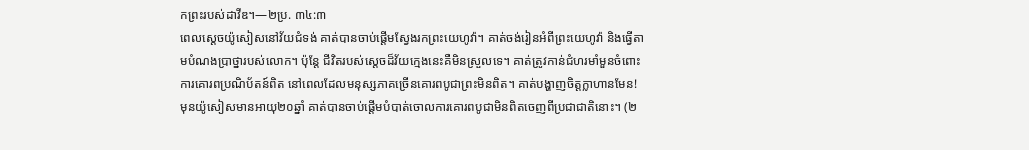កព្រះរបស់ដាវីឌ។—២ប្រ. ៣៤:៣
ពេលស្ដេចយ៉ូសៀសនៅវ័យជំទង់ គាត់បានចាប់ផ្ដើមស្វែងរកព្រះយេហូវ៉ា។ គាត់ចង់រៀនអំពីព្រះយេហូវ៉ា និងធ្វើតាមបំណងប្រាថ្នារបស់លោក។ ប៉ុន្តែ ជីវិតរបស់ស្ដេចដ៏វ័យក្មេងនេះគឺមិនស្រួលទេ។ គាត់ត្រូវកាន់ជំហរមាំមួនចំពោះការគោរពប្រណិប័តន៍ពិត នៅពេលដែលមនុស្សភាគច្រើនគោរពបូជាព្រះមិនពិត។ គាត់បង្ហាញចិត្តក្លាហានមែន! មុនយ៉ូសៀសមានអាយុ២០ឆ្នាំ គាត់បានចាប់ផ្ដើមបំបាត់ចោលការគោរពបូជាមិនពិតចេញពីប្រជាជាតិនោះ។ (២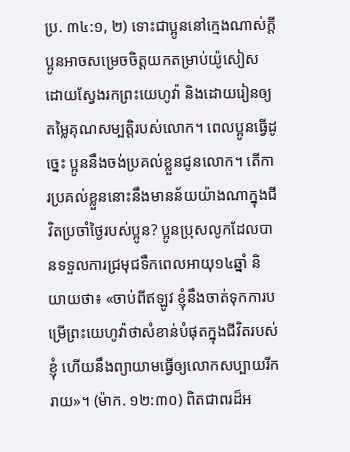ប្រ. ៣៤:១, ២) ទោះជាប្អូននៅក្មេងណាស់ក្ដី ប្អូនអាចសម្រេចចិត្តយកតម្រាប់យ៉ូសៀសដោយស្វែងរកព្រះយេហូវ៉ា និងដោយរៀនឲ្យតម្លៃគុណសម្បត្តិរបស់លោក។ ពេលប្អូនធ្វើដូច្នេះ ប្អូននឹងចង់ប្រគល់ខ្លួនជូនលោក។ តើការប្រគល់ខ្លួននោះនឹងមានន័យយ៉ាងណាក្នុងជីវិតប្រចាំថ្ងៃរបស់ប្អូន? ប្អូនប្រុសលូកដែលបានទទួលការជ្រមុជទឹកពេលអាយុ១៤ឆ្នាំ និយាយថា៖ «ចាប់ពីឥឡូវ ខ្ញុំនឹងចាត់ទុកការបម្រើព្រះយេហូវ៉ាថាសំខាន់បំផុតក្នុងជីវិតរបស់ខ្ញុំ ហើយនឹងព្យាយាមធ្វើឲ្យលោកសប្បាយរីករាយ»។ (ម៉ាក. ១២:៣០) ពិតជាពរដ៏អ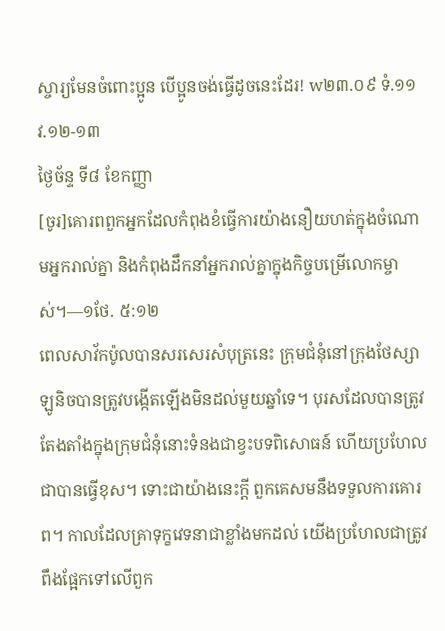ស្ចារ្យមែនចំពោះប្អូន បើប្អូនចង់ធ្វើដូចនេះដែរ! w២៣.០៩ ទំ.១១ វ.១២-១៣
ថ្ងៃច័ន្ទ ទី៨ ខែកញ្ញា
[ចូរ]គោរពពួកអ្នកដែលកំពុងខំធ្វើការយ៉ាងនឿយហត់ក្នុងចំណោមអ្នករាល់គ្នា និងកំពុងដឹកនាំអ្នករាល់គ្នាក្នុងកិច្ចបម្រើលោកម្ចាស់។—១ថែ. ៥:១២
ពេលសាវ័កប៉ូលបានសរសេរសំបុត្រនេះ ក្រុមជំនុំនៅក្រុងថែស្សាឡូនិចបានត្រូវបង្កើតឡើងមិនដល់មួយឆ្នាំទេ។ បុរសដែលបានត្រូវតែងតាំងក្នុងក្រុមជំនុំនោះទំនងជាខ្វះបទពិសោធន៍ ហើយប្រហែលជាបានធ្វើខុស។ ទោះជាយ៉ាងនេះក្ដី ពួកគេសមនឹងទទួលការគោរព។ កាលដែលគ្រាទុក្ខវេទនាជាខ្លាំងមកដល់ យើងប្រហែលជាត្រូវពឹងផ្អែកទៅលើពួក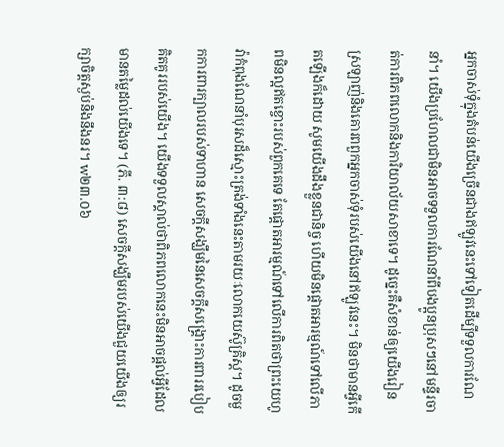អ្នកចាស់ទុំក្នុងតំបន់យើងច្រើនជាងឥឡូវនេះទៅទៀតដើម្បីទទួលការណែនាំ។ យើងប្រហែលជាមិនអាចទទួលការណែនាំពីបងប្អូនប្រុសៗនៅមន្ទីរចាត់ការពិភពលោកនិងការិយាល័យសាខាទេ។ ដូច្នេះគឺសំខាន់ឲ្យយើងរៀនស្រឡាញ់និងគោរពពួកអ្នកចាស់ទុំរបស់យើងនៅឥឡូវនេះ។ មិនថាមានអ្វីកើតឡើងក៏ដោយ សូមយើងដឹងខ្លួនជានិច្ច ហើយមិនផ្ដោតអារម្មណ៍ទៅលើភាពមិនល្អឥតខ្ចោះរបស់ពួកគេទេ តែផ្ដោតអារម្មណ៍ទៅលើការពិតថាព្រះយេហូវ៉ាកំពុងណែនាំបុរសដ៏ស្មោះត្រង់ទាំងនេះតាមរយៈលោកយេស៊ូគ្រិស្ត។ ដូចមួកការពារក្បាលរបស់ទាហាន សេចក្ដីសង្ឃឹមនៃសេចក្ដីសង្គ្រោះការពាររបៀបគិតគូររបស់យើង។ យើងទទួលស្គាល់ថាពិភពលោកនេះមិនអាចផ្ដល់អ្វីដែលមានតម្លៃដល់យើងទេ។ (ភី. ៣:៨) សេចក្ដីសង្ឃឹមរបស់យើងជួយយើងឲ្យរក្សាចិត្តស្ងប់និងនឹងនរ។ w២៣.០៦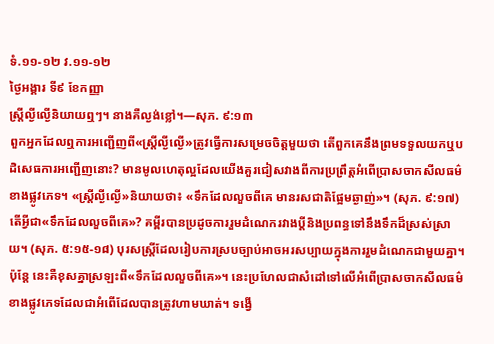ទំ.១១-១២ វ.១១-១២
ថ្ងៃអង្គារ ទី៩ ខែកញ្ញា
ស្ត្រីល្ងីល្ងើនិយាយឮៗ។ នាងគឺល្ងង់ខ្លៅ។—សុភ. ៩:១៣
ពួកអ្នកដែលឮការអញ្ជើញពី«ស្ត្រីល្ងីល្ងើ»ត្រូវធ្វើការសម្រេចចិត្តមួយថា តើពួកគេនឹងព្រមទទួលយកឬបដិសេធការអញ្ជើញនោះ? មានមូលហេតុល្អដែលយើងគួរជៀសវាងពីការប្រព្រឹត្តអំពើប្រាសចាកសីលធម៌ខាងផ្លូវភេទ។ «ស្ត្រីល្ងីល្ងើ»និយាយថា៖ «ទឹកដែលលួចពីគេ មានរសជាតិផ្អែមឆ្ងាញ់»។ (សុភ. ៩:១៧) តើអ្វីជា«ទឹកដែលលួចពីគេ»? គម្ពីរបានប្រដូចការរួមដំណេករវាងប្ដីនិងប្រពន្ធទៅនឹងទឹកដ៏ស្រស់ស្រាយ។ (សុភ. ៥:១៥-១៨) បុរសស្ត្រីដែលរៀបការស្របច្បាប់អាចអរសប្បាយក្នុងការរួមដំណេកជាមួយគ្នា។ ប៉ុន្តែ នេះគឺខុសគ្នាស្រឡះពី«ទឹកដែលលួចពីគេ»។ នេះប្រហែលជាសំដៅទៅលើអំពើប្រាសចាកសីលធម៌ខាងផ្លូវភេទដែលជាអំពើដែលបានត្រូវហាមឃាត់។ ទង្វើ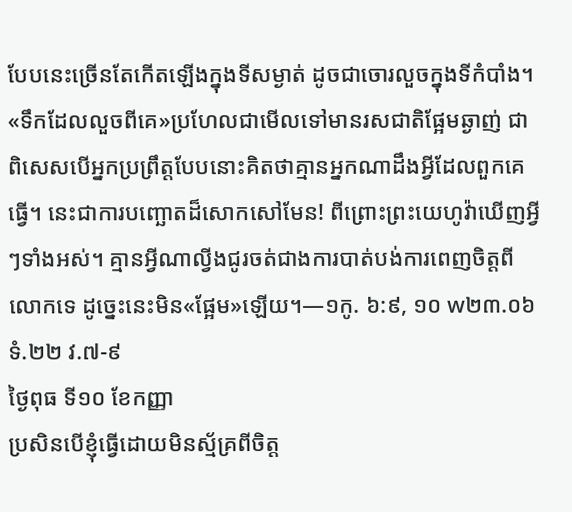បែបនេះច្រើនតែកើតឡើងក្នុងទីសម្ងាត់ ដូចជាចោរលួចក្នុងទីកំបាំង។ «ទឹកដែលលួចពីគេ»ប្រហែលជាមើលទៅមានរសជាតិផ្អែមឆ្ងាញ់ ជាពិសេសបើអ្នកប្រព្រឹត្តបែបនោះគិតថាគ្មានអ្នកណាដឹងអ្វីដែលពួកគេធ្វើ។ នេះជាការបញ្ឆោតដ៏សោកសៅមែន! ពីព្រោះព្រះយេហូវ៉ាឃើញអ្វីៗទាំងអស់។ គ្មានអ្វីណាល្វីងជូរចត់ជាងការបាត់បង់ការពេញចិត្តពីលោកទេ ដូច្នេះនេះមិន«ផ្អែម»ឡើយ។—១កូ. ៦:៩, ១០ w២៣.០៦ ទំ.២២ វ.៧-៩
ថ្ងៃពុធ ទី១០ ខែកញ្ញា
ប្រសិនបើខ្ញុំធ្វើដោយមិនស្ម័គ្រពីចិត្ត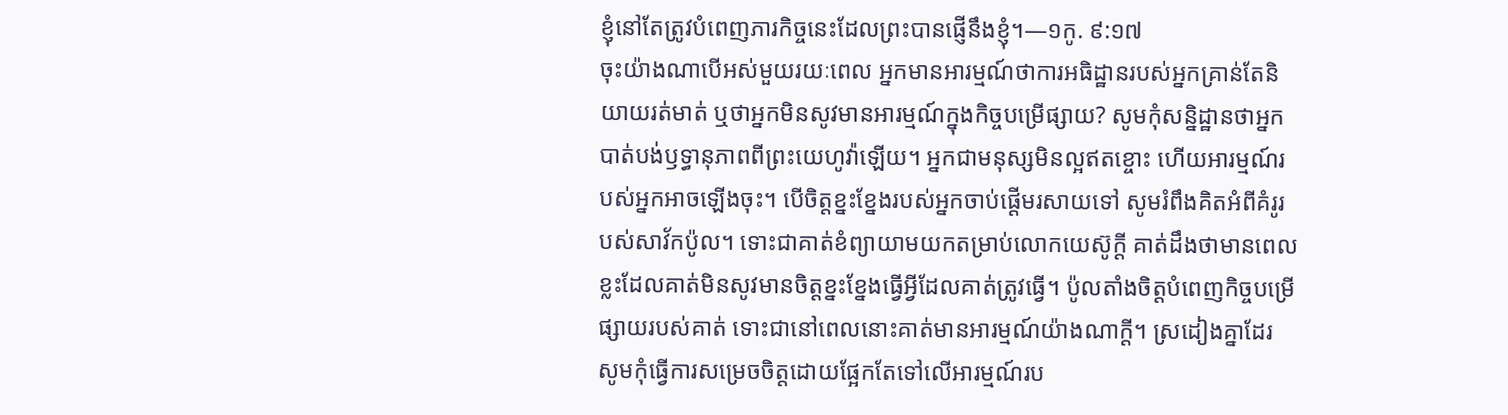ខ្ញុំនៅតែត្រូវបំពេញភារកិច្ចនេះដែលព្រះបានផ្ញើនឹងខ្ញុំ។—១កូ. ៩:១៧
ចុះយ៉ាងណាបើអស់មួយរយៈពេល អ្នកមានអារម្មណ៍ថាការអធិដ្ឋានរបស់អ្នកគ្រាន់តែនិយាយរត់មាត់ ឬថាអ្នកមិនសូវមានអារម្មណ៍ក្នុងកិច្ចបម្រើផ្សាយ? សូមកុំសន្និដ្ឋានថាអ្នកបាត់បង់ឫទ្ធានុភាពពីព្រះយេហូវ៉ាឡើយ។ អ្នកជាមនុស្សមិនល្អឥតខ្ចោះ ហើយអារម្មណ៍របស់អ្នកអាចឡើងចុះ។ បើចិត្តខ្នះខ្នែងរបស់អ្នកចាប់ផ្ដើមរសាយទៅ សូមរំពឹងគិតអំពីគំរូរបស់សាវ័កប៉ូល។ ទោះជាគាត់ខំព្យាយាមយកតម្រាប់លោកយេស៊ូក្ដី គាត់ដឹងថាមានពេលខ្លះដែលគាត់មិនសូវមានចិត្តខ្នះខ្នែងធ្វើអ្វីដែលគាត់ត្រូវធ្វើ។ ប៉ូលតាំងចិត្តបំពេញកិច្ចបម្រើផ្សាយរបស់គាត់ ទោះជានៅពេលនោះគាត់មានអារម្មណ៍យ៉ាងណាក្ដី។ ស្រដៀងគ្នាដែរ សូមកុំធ្វើការសម្រេចចិត្តដោយផ្អែកតែទៅលើអារម្មណ៍រប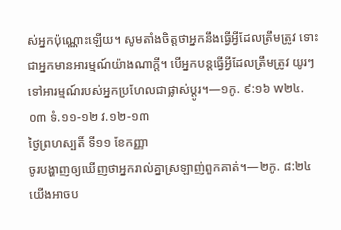ស់អ្នកប៉ុណ្ណោះឡើយ។ សូមតាំងចិត្តថាអ្នកនឹងធ្វើអ្វីដែលត្រឹមត្រូវ ទោះជាអ្នកមានអារម្មណ៍យ៉ាងណាក្ដី។ បើអ្នកបន្តធ្វើអ្វីដែលត្រឹមត្រូវ យូរៗទៅអារម្មណ៍របស់អ្នកប្រហែលជាផ្លាស់ប្ដូរ។—១កូ. ៩:១៦ w២៤.០៣ ទំ.១១-១២ វ.១២-១៣
ថ្ងៃព្រហស្បតិ៍ ទី១១ ខែកញ្ញា
ចូរបង្ហាញឲ្យឃើញថាអ្នករាល់គ្នាស្រឡាញ់ពួកគាត់។—២កូ. ៨:២៤
យើងអាចប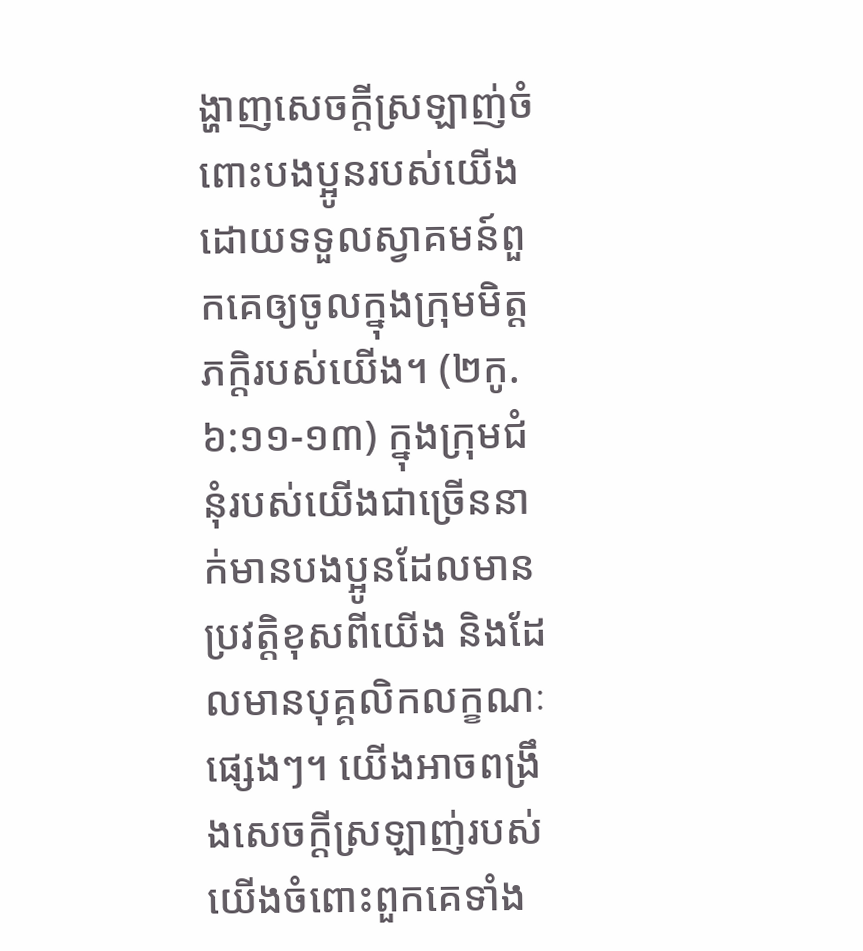ង្ហាញសេចក្ដីស្រឡាញ់ចំពោះបងប្អូនរបស់យើង ដោយទទួលស្វាគមន៍ពួកគេឲ្យចូលក្នុងក្រុមមិត្តភក្តិរបស់យើង។ (២កូ. ៦:១១-១៣) ក្នុងក្រុមជំនុំរបស់យើងជាច្រើននាក់មានបងប្អូនដែលមានប្រវត្តិខុសពីយើង និងដែលមានបុគ្គលិកលក្ខណៈផ្សេងៗ។ យើងអាចពង្រឹងសេចក្ដីស្រឡាញ់របស់យើងចំពោះពួកគេទាំង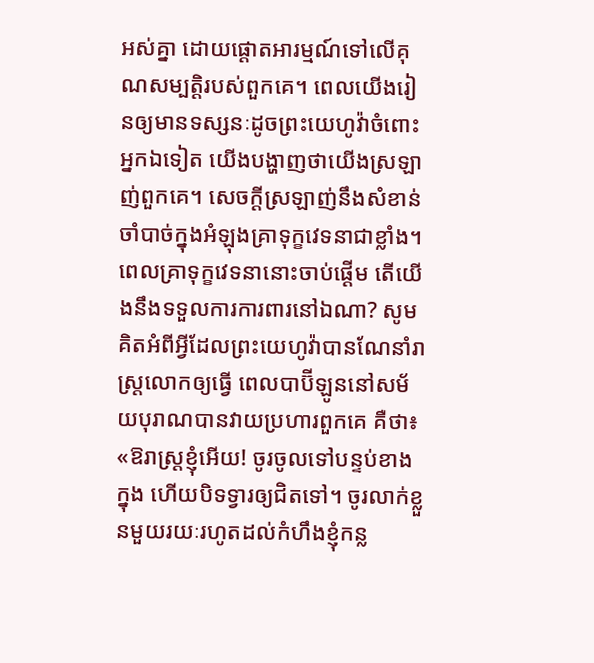អស់គ្នា ដោយផ្ដោតអារម្មណ៍ទៅលើគុណសម្បត្តិរបស់ពួកគេ។ ពេលយើងរៀនឲ្យមានទស្សនៈដូចព្រះយេហូវ៉ាចំពោះអ្នកឯទៀត យើងបង្ហាញថាយើងស្រឡាញ់ពួកគេ។ សេចក្ដីស្រឡាញ់នឹងសំខាន់ចាំបាច់ក្នុងអំឡុងគ្រាទុក្ខវេទនាជាខ្លាំង។ ពេលគ្រាទុក្ខវេទនានោះចាប់ផ្ដើម តើយើងនឹងទទួលការការពារនៅឯណា? សូមគិតអំពីអ្វីដែលព្រះយេហូវ៉ាបានណែនាំរាស្ត្រលោកឲ្យធ្វើ ពេលបាប៊ីឡូននៅសម័យបុរាណបានវាយប្រហារពួកគេ គឺថា៖ «ឱរាស្ត្រខ្ញុំអើយ! ចូរចូលទៅបន្ទប់ខាងក្នុង ហើយបិទទ្វារឲ្យជិតទៅ។ ចូរលាក់ខ្លួនមួយរយៈរហូតដល់កំហឹងខ្ញុំកន្ល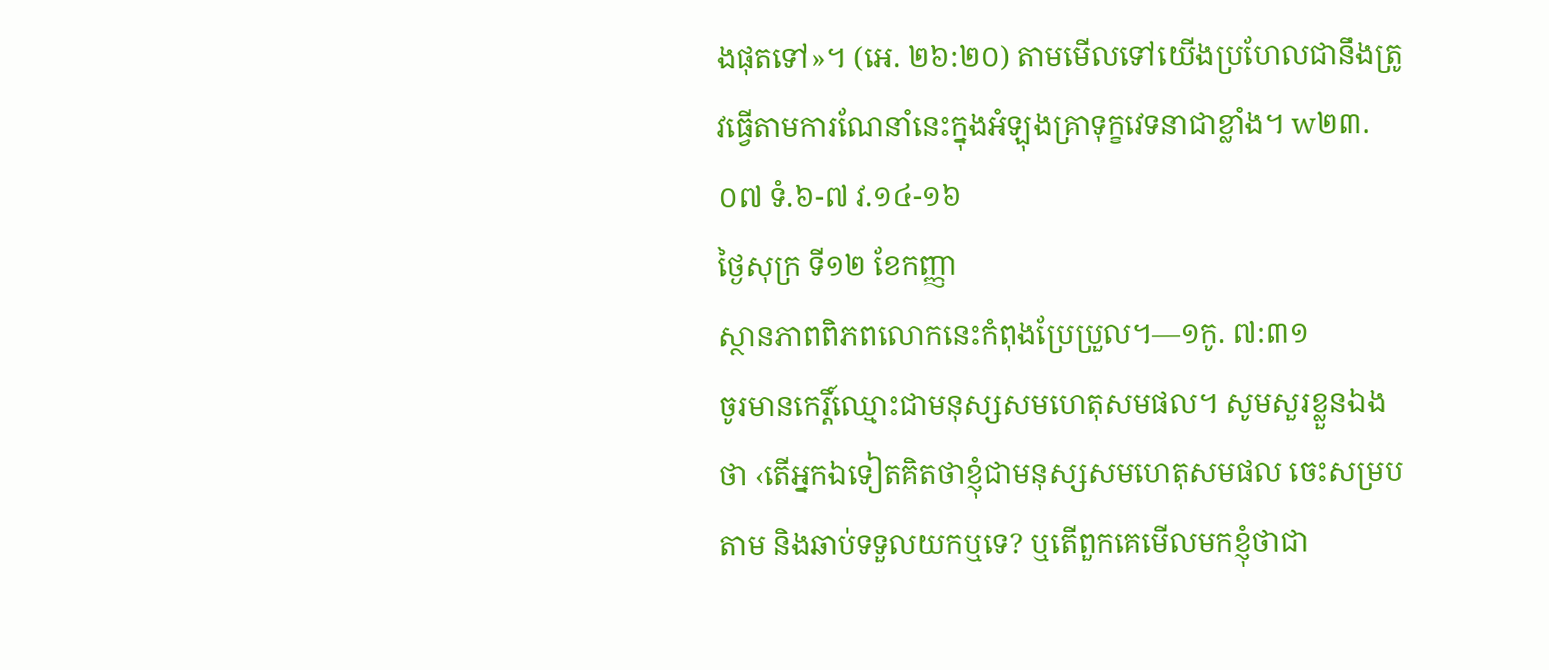ងផុតទៅ»។ (អេ. ២៦:២០) តាមមើលទៅយើងប្រហែលជានឹងត្រូវធ្វើតាមការណែនាំនេះក្នុងអំឡុងគ្រាទុក្ខវេទនាជាខ្លាំង។ w២៣.០៧ ទំ.៦-៧ វ.១៤-១៦
ថ្ងៃសុក្រ ទី១២ ខែកញ្ញា
ស្ថានភាពពិភពលោកនេះកំពុងប្រែប្រួល។—១កូ. ៧:៣១
ចូរមានកេរ្តិ៍ឈ្មោះជាមនុស្សសមហេតុសមផល។ សូមសួរខ្លួនឯងថា ‹តើអ្នកឯទៀតគិតថាខ្ញុំជាមនុស្សសមហេតុសមផល ចេះសម្របតាម និងឆាប់ទទួលយកឬទេ? ឬតើពួកគេមើលមកខ្ញុំថាជា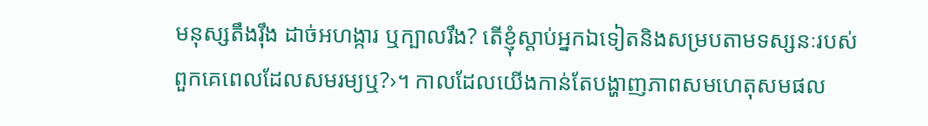មនុស្សតឹងរ៉ឹង ដាច់អហង្ការ ឬក្បាលរឹង? តើខ្ញុំស្ដាប់អ្នកឯទៀតនិងសម្របតាមទស្សនៈរបស់ពួកគេពេលដែលសមរម្យឬ?›។ កាលដែលយើងកាន់តែបង្ហាញភាពសមហេតុសមផល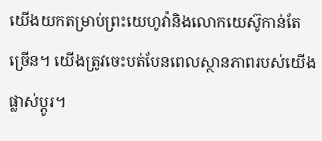យើងយកតម្រាប់ព្រះយេហូវ៉ានិងលោកយេស៊ូកាន់តែច្រើន។ យើងត្រូវចេះបត់បែនពេលស្ថានភាពរបស់យើងផ្លាស់ប្ដូរ។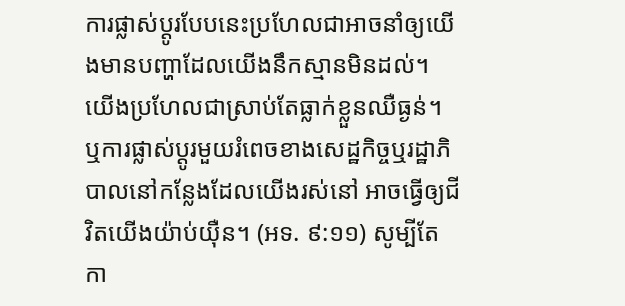ការផ្លាស់ប្ដូរបែបនេះប្រហែលជាអាចនាំឲ្យយើងមានបញ្ហាដែលយើងនឹកស្មានមិនដល់។ យើងប្រហែលជាស្រាប់តែធ្លាក់ខ្លួនឈឺធ្ងន់។ ឬការផ្លាស់ប្ដូរមួយរំពេចខាងសេដ្ឋកិច្ចឬរដ្ឋាភិបាលនៅកន្លែងដែលយើងរស់នៅ អាចធ្វើឲ្យជីវិតយើងយ៉ាប់យ៉ឺន។ (អទ. ៩:១១) សូម្បីតែកា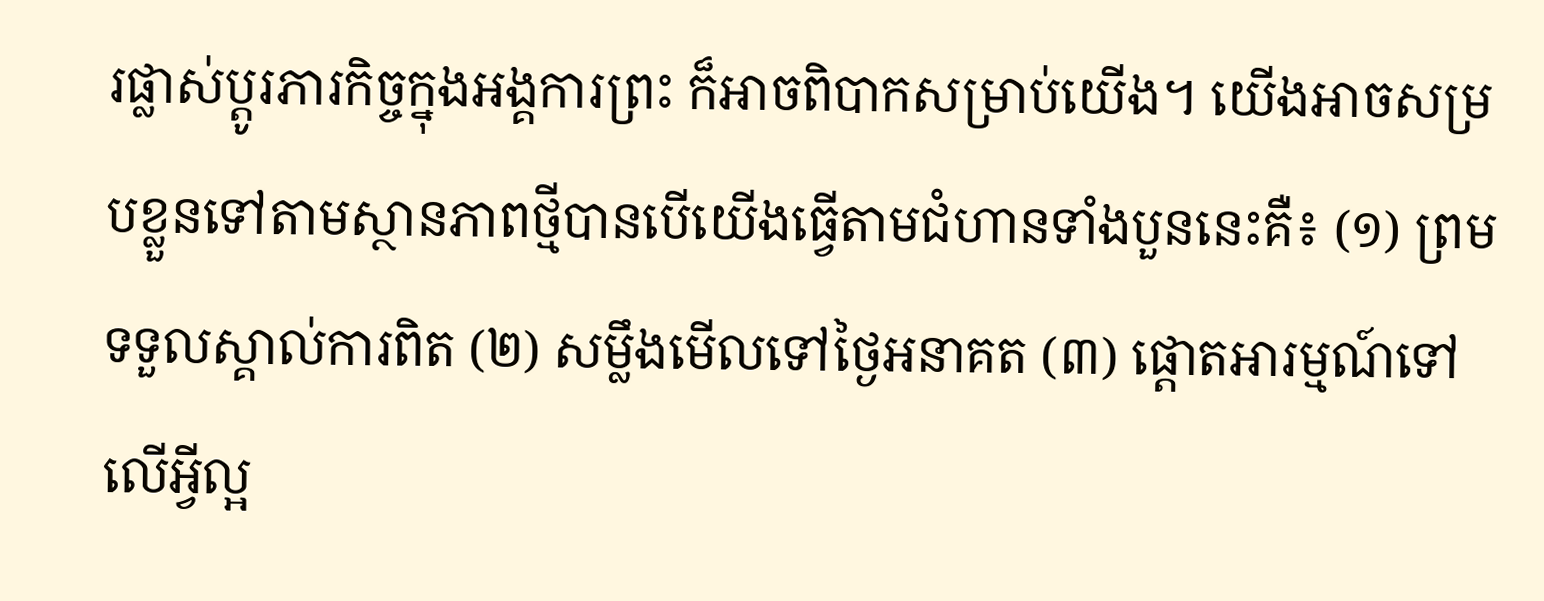រផ្លាស់ប្ដូរភារកិច្ចក្នុងអង្គការព្រះ ក៏អាចពិបាកសម្រាប់យើង។ យើងអាចសម្របខ្លួនទៅតាមស្ថានភាពថ្មីបានបើយើងធ្វើតាមជំហានទាំងបួននេះគឺ៖ (១) ព្រមទទួលស្គាល់ការពិត (២) សម្លឹងមើលទៅថ្ងៃអនាគត (៣) ផ្ដោតអារម្មណ៍ទៅលើអ្វីល្អ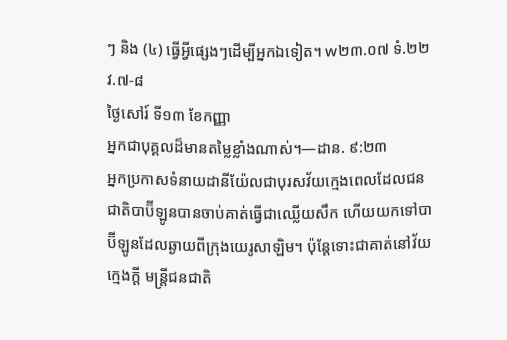ៗ និង (៤) ធ្វើអ្វីផ្សេងៗដើម្បីអ្នកឯទៀត។ w២៣.០៧ ទំ.២២ វ.៧-៨
ថ្ងៃសៅរ៍ ទី១៣ ខែកញ្ញា
អ្នកជាបុគ្គលដ៏មានតម្លៃខ្លាំងណាស់។—ដាន. ៩:២៣
អ្នកប្រកាសទំនាយដានីយ៉ែលជាបុរសវ័យក្មេងពេលដែលជនជាតិបាប៊ីឡូនបានចាប់គាត់ធ្វើជាឈ្លើយសឹក ហើយយកទៅបាប៊ីឡូនដែលឆ្ងាយពីក្រុងយេរូសាឡិម។ ប៉ុន្តែទោះជាគាត់នៅវ័យក្មេងក្ដី មន្ត្រីជនជាតិ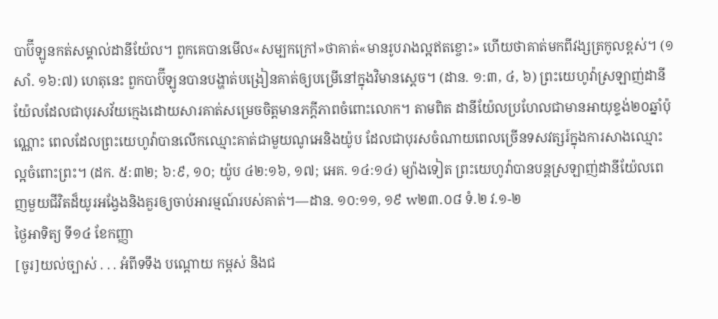បាប៊ីឡូនកត់សម្គាល់ដានីយ៉ែល។ ពួកគេបានមើល«សម្បកក្រៅ»ថាគាត់«មានរូបរាងល្អឥតខ្ចោះ» ហើយថាគាត់មកពីវង្សត្រកូលខ្ពស់។ (១សាំ. ១៦:៧) ហេតុនេះ ពួកបាប៊ីឡូនបានបង្ហាត់បង្រៀនគាត់ឲ្យបម្រើនៅក្នុងវិមានស្ដេច។ (ដាន. ១:៣, ៤, ៦) ព្រះយេហូវ៉ាស្រឡាញ់ដានីយ៉ែលដែលជាបុរសវ័យក្មេងដោយសារគាត់សម្រេចចិត្តមានភក្ដីភាពចំពោះលោក។ តាមពិត ដានីយ៉ែលប្រហែលជាមានអាយុខ្ទង់២០ឆ្នាំប៉ុណ្ណោះ ពេលដែលព្រះយេហូវ៉ាបានលើកឈ្មោះគាត់ជាមួយណូអេនិងយ៉ូប ដែលជាបុរសចំណាយពេលច្រើនទសវត្សរ៍ក្នុងការសាងឈ្មោះល្អចំពោះព្រះ។ (ដក. ៥:៣២; ៦:៩, ១០; យ៉ូប ៤២:១៦, ១៧; អេគ. ១៤:១៤) ម្យ៉ាងទៀត ព្រះយេហូវ៉ាបានបន្ដស្រឡាញ់ដានីយ៉ែលពេញមួយជីវិតដ៏យូរអង្វែងនិងគួរឲ្យចាប់អារម្មណ៍របស់គាត់។—ដាន. ១០:១១, ១៩ w២៣.០៨ ទំ.២ វ.១-២
ថ្ងៃអាទិត្យ ទី១៤ ខែកញ្ញា
[ចូរ]យល់ច្បាស់ . . . អំពីទទឹង បណ្ដោយ កម្ពស់ និងជ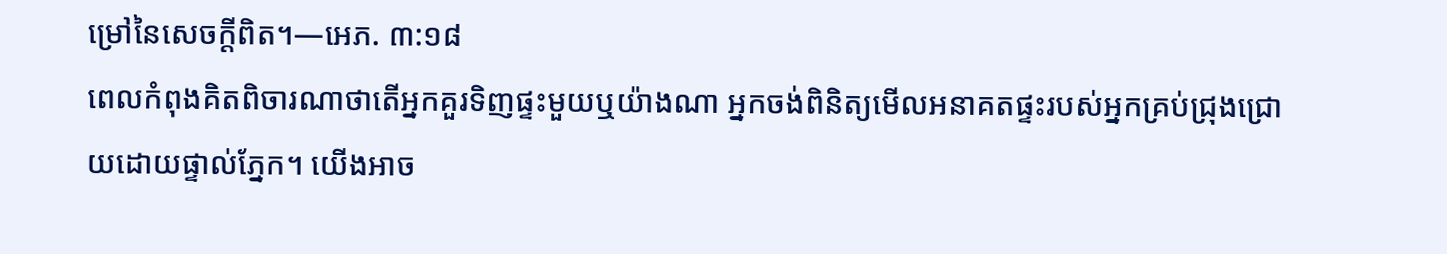ម្រៅនៃសេចក្ដីពិត។—អេភ. ៣:១៨
ពេលកំពុងគិតពិចារណាថាតើអ្នកគួរទិញផ្ទះមួយឬយ៉ាងណា អ្នកចង់ពិនិត្យមើលអនាគតផ្ទះរបស់អ្នកគ្រប់ជ្រុងជ្រោយដោយផ្ទាល់ភ្នែក។ យើងអាច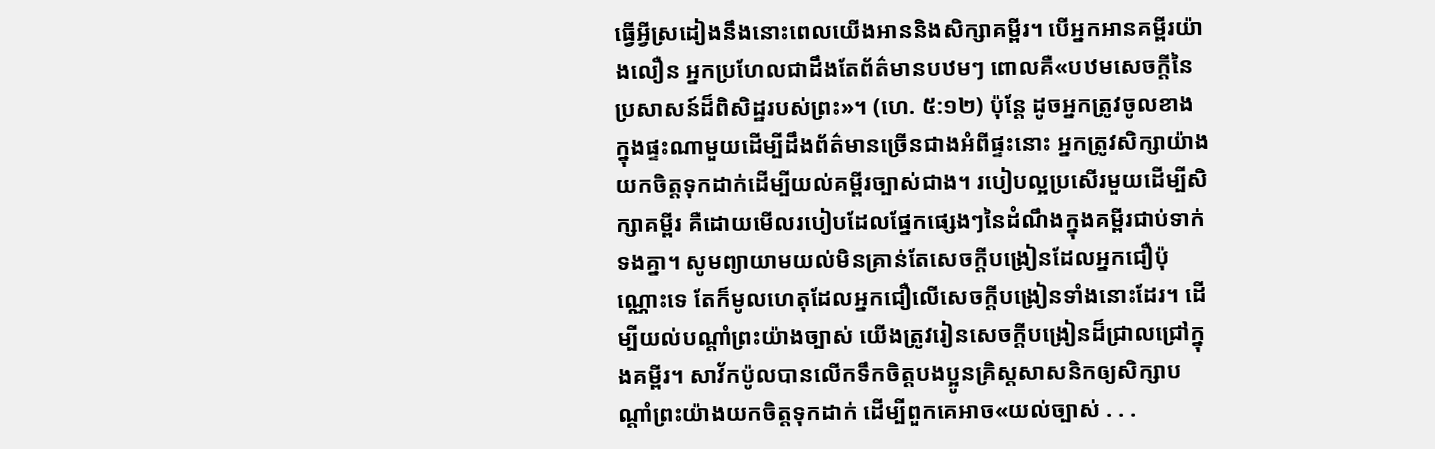ធ្វើអ្វីស្រដៀងនឹងនោះពេលយើងអាននិងសិក្សាគម្ពីរ។ បើអ្នកអានគម្ពីរយ៉ាងលឿន អ្នកប្រហែលជាដឹងតែព័ត៌មានបឋមៗ ពោលគឺ«បឋមសេចក្ដីនៃប្រសាសន៍ដ៏ពិសិដ្ឋរបស់ព្រះ»។ (ហេ. ៥:១២) ប៉ុន្តែ ដូចអ្នកត្រូវចូលខាងក្នុងផ្ទះណាមួយដើម្បីដឹងព័ត៌មានច្រើនជាងអំពីផ្ទះនោះ អ្នកត្រូវសិក្សាយ៉ាងយកចិត្តទុកដាក់ដើម្បីយល់គម្ពីរច្បាស់ជាង។ របៀបល្អប្រសើរមួយដើម្បីសិក្សាគម្ពីរ គឺដោយមើលរបៀបដែលផ្នែកផ្សេងៗនៃដំណឹងក្នុងគម្ពីរជាប់ទាក់ទងគ្នា។ សូមព្យាយាមយល់មិនគ្រាន់តែសេចក្ដីបង្រៀនដែលអ្នកជឿប៉ុណ្ណោះទេ តែក៏មូលហេតុដែលអ្នកជឿលើសេចក្ដីបង្រៀនទាំងនោះដែរ។ ដើម្បីយល់បណ្ដាំព្រះយ៉ាងច្បាស់ យើងត្រូវរៀនសេចក្ដីបង្រៀនដ៏ជ្រាលជ្រៅក្នុងគម្ពីរ។ សាវ័កប៉ូលបានលើកទឹកចិត្តបងប្អូនគ្រិស្តសាសនិកឲ្យសិក្សាបណ្ដាំព្រះយ៉ាងយកចិត្តទុកដាក់ ដើម្បីពួកគេអាច«យល់ច្បាស់ . . .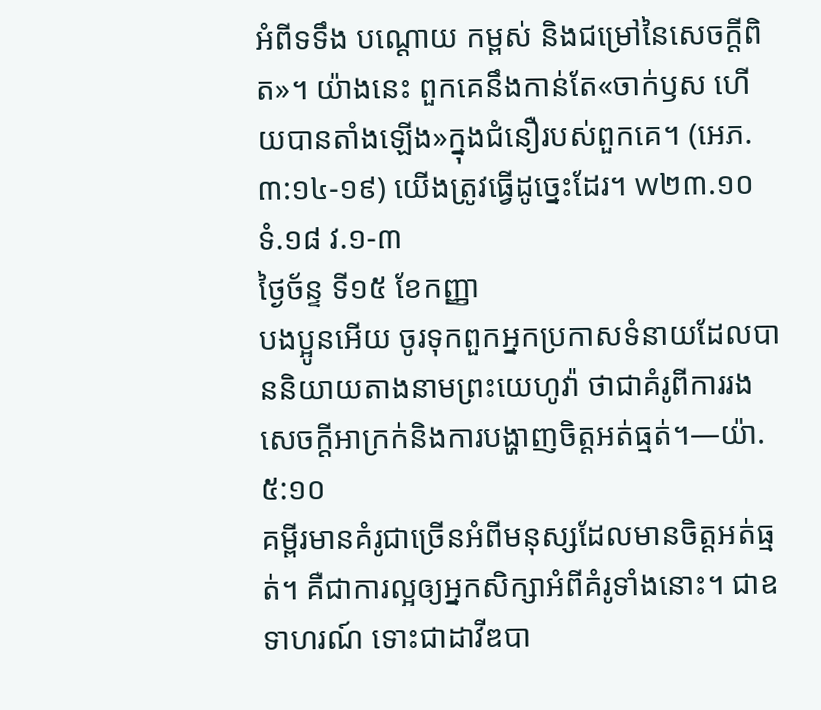អំពីទទឹង បណ្ដោយ កម្ពស់ និងជម្រៅនៃសេចក្ដីពិត»។ យ៉ាងនេះ ពួកគេនឹងកាន់តែ«ចាក់ឫស ហើយបានតាំងឡើង»ក្នុងជំនឿរបស់ពួកគេ។ (អេភ. ៣:១៤-១៩) យើងត្រូវធ្វើដូច្នេះដែរ។ w២៣.១០ ទំ.១៨ វ.១-៣
ថ្ងៃច័ន្ទ ទី១៥ ខែកញ្ញា
បងប្អូនអើយ ចូរទុកពួកអ្នកប្រកាសទំនាយដែលបាននិយាយតាងនាមព្រះយេហូវ៉ា ថាជាគំរូពីការរងសេចក្ដីអាក្រក់និងការបង្ហាញចិត្តអត់ធ្មត់។—យ៉ា. ៥:១០
គម្ពីរមានគំរូជាច្រើនអំពីមនុស្សដែលមានចិត្តអត់ធ្មត់។ គឺជាការល្អឲ្យអ្នកសិក្សាអំពីគំរូទាំងនោះ។ ជាឧទាហរណ៍ ទោះជាដាវីឌបា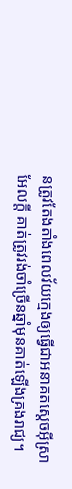នត្រូវតែងតាំងពេលវ័យក្មេងឲ្យធ្វើជាអនាគតស្ដេចអ៊ីស្រាអែលក្ដី គាត់ត្រូវរង់ចាំច្រើនឆ្នាំមុនគាត់ឡើងគ្រងរាជ្យ។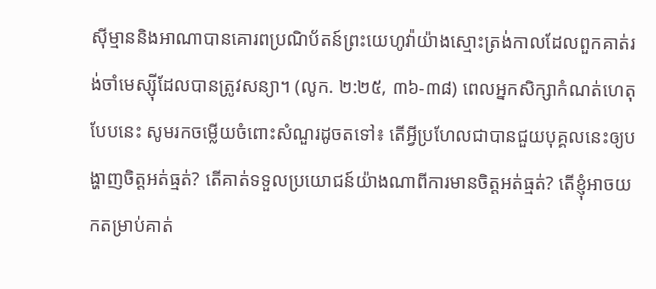ស៊ីម្មាននិងអាណាបានគោរពប្រណិប័តន៍ព្រះយេហូវ៉ាយ៉ាងស្មោះត្រង់កាលដែលពួកគាត់រង់ចាំមេស្ស៊ីដែលបានត្រូវសន្យា។ (លូក. ២:២៥, ៣៦-៣៨) ពេលអ្នកសិក្សាកំណត់ហេតុបែបនេះ សូមរកចម្លើយចំពោះសំណួរដូចតទៅ៖ តើអ្វីប្រហែលជាបានជួយបុគ្គលនេះឲ្យបង្ហាញចិត្តអត់ធ្មត់? តើគាត់ទទួលប្រយោជន៍យ៉ាងណាពីការមានចិត្តអត់ធ្មត់? តើខ្ញុំអាចយកតម្រាប់គាត់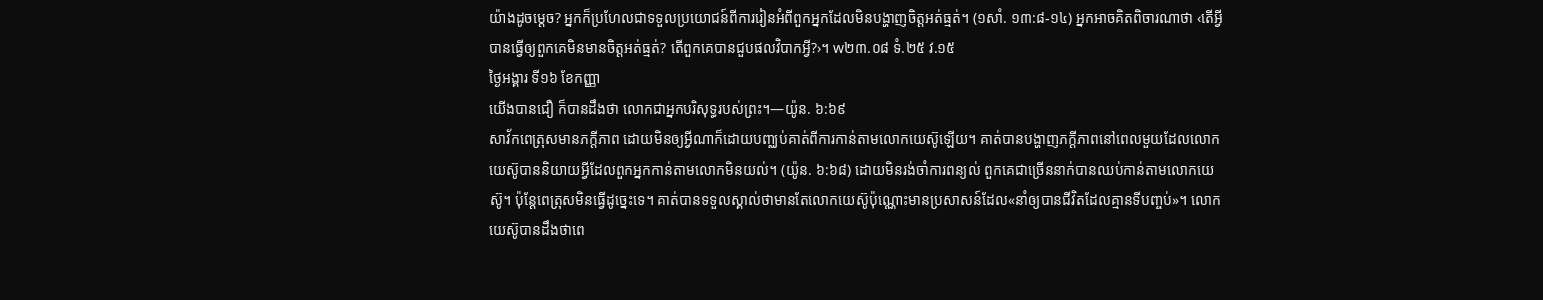យ៉ាងដូចម្ដេច? អ្នកក៏ប្រហែលជាទទួលប្រយោជន៍ពីការរៀនអំពីពួកអ្នកដែលមិនបង្ហាញចិត្តអត់ធ្មត់។ (១សាំ. ១៣:៨-១៤) អ្នកអាចគិតពិចារណាថា ‹តើអ្វីបានធ្វើឲ្យពួកគេមិនមានចិត្តអត់ធ្មត់? តើពួកគេបានជួបផលវិបាកអ្វី?›។ w២៣.០៨ ទំ.២៥ វ.១៥
ថ្ងៃអង្គារ ទី១៦ ខែកញ្ញា
យើងបានជឿ ក៏បានដឹងថា លោកជាអ្នកបរិសុទ្ធរបស់ព្រះ។—យ៉ូន. ៦:៦៩
សាវ័កពេត្រុសមានភក្ដីភាព ដោយមិនឲ្យអ្វីណាក៏ដោយបញ្ឈប់គាត់ពីការកាន់តាមលោកយេស៊ូឡើយ។ គាត់បានបង្ហាញភក្ដីភាពនៅពេលមួយដែលលោកយេស៊ូបាននិយាយអ្វីដែលពួកអ្នកកាន់តាមលោកមិនយល់។ (យ៉ូន. ៦:៦៨) ដោយមិនរង់ចាំការពន្យល់ ពួកគេជាច្រើននាក់បានឈប់កាន់តាមលោកយេស៊ូ។ ប៉ុន្តែពេត្រុសមិនធ្វើដូច្នេះទេ។ គាត់បានទទួលស្គាល់ថាមានតែលោកយេស៊ូប៉ុណ្ណោះមានប្រសាសន៍ដែល«នាំឲ្យបានជីវិតដែលគ្មានទីបញ្ចប់»។ លោកយេស៊ូបានដឹងថាពេ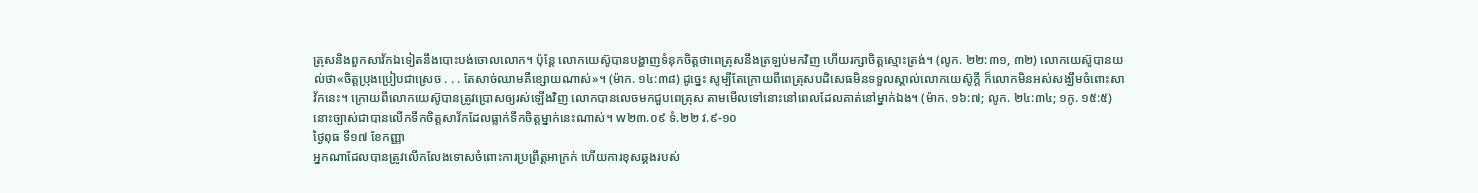ត្រុសនិងពួកសាវ័កឯទៀតនឹងបោះបង់ចោលលោក។ ប៉ុន្តែ លោកយេស៊ូបានបង្ហាញទំនុកចិត្តថាពេត្រុសនឹងត្រឡប់មកវិញ ហើយរក្សាចិត្តស្មោះត្រង់។ (លូក. ២២:៣១, ៣២) លោកយេស៊ូបានយល់ថា«ចិត្តប្រុងប្រៀបជាស្រេច . . . តែសាច់ឈាមគឺខ្សោយណាស់»។ (ម៉ាក. ១៤:៣៨) ដូច្នេះ សូម្បីតែក្រោយពីពេត្រុសបដិសេធមិនទទួលស្គាល់លោកយេស៊ូក្ដី ក៏លោកមិនអស់សង្ឃឹមចំពោះសាវ័កនេះ។ ក្រោយពីលោកយេស៊ូបានត្រូវប្រោសឲ្យរស់ឡើងវិញ លោកបានលេចមកជួបពេត្រុស តាមមើលទៅនោះនៅពេលដែលគាត់នៅម្នាក់ឯង។ (ម៉ាក. ១៦:៧; លូក. ២៤:៣៤; ១កូ. ១៥:៥) នោះច្បាស់ជាបានលើកទឹកចិត្តសាវ័កដែលធ្លាក់ទឹកចិត្តម្នាក់នេះណាស់។ w២៣.០៩ ទំ.២២ វ.៩-១០
ថ្ងៃពុធ ទី១៧ ខែកញ្ញា
អ្នកណាដែលបានត្រូវលើកលែងទោសចំពោះការប្រព្រឹត្តអាក្រក់ ហើយការខុសឆ្គងរបស់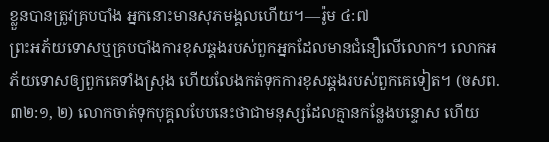ខ្លួនបានត្រូវគ្របបាំង អ្នកនោះមានសុភមង្គលហើយ។—រ៉ូម ៤:៧
ព្រះអភ័យទោសឬគ្របបាំងការខុសឆ្គងរបស់ពួកអ្នកដែលមានជំនឿលើលោក។ លោកអភ័យទោសឲ្យពួកគេទាំងស្រុង ហើយលែងកត់ទុកការខុសឆ្គងរបស់ពួកគេទៀត។ (ចសព. ៣២:១, ២) លោកចាត់ទុកបុគ្គលបែបនេះថាជាមនុស្សដែលគ្មានកន្លែងបន្ទោស ហើយ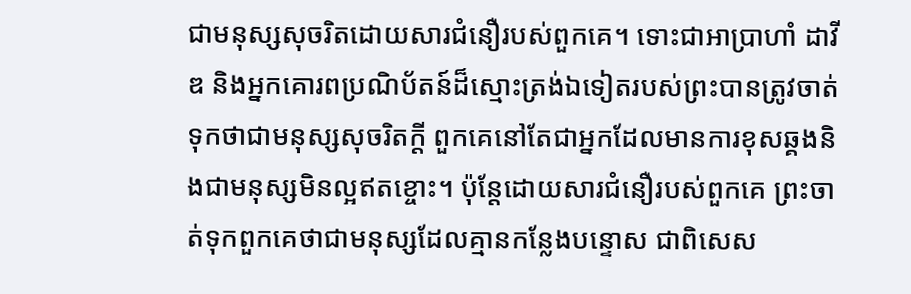ជាមនុស្សសុចរិតដោយសារជំនឿរបស់ពួកគេ។ ទោះជាអាប្រាហាំ ដាវីឌ និងអ្នកគោរពប្រណិប័តន៍ដ៏ស្មោះត្រង់ឯទៀតរបស់ព្រះបានត្រូវចាត់ទុកថាជាមនុស្សសុចរិតក្ដី ពួកគេនៅតែជាអ្នកដែលមានការខុសឆ្គងនិងជាមនុស្សមិនល្អឥតខ្ចោះ។ ប៉ុន្តែដោយសារជំនឿរបស់ពួកគេ ព្រះចាត់ទុកពួកគេថាជាមនុស្សដែលគ្មានកន្លែងបន្ទោស ជាពិសេស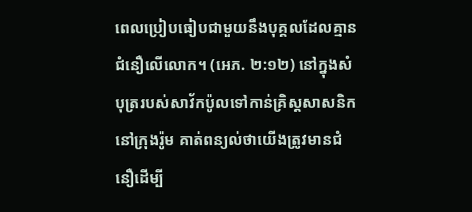ពេលប្រៀបធៀបជាមួយនឹងបុគ្គលដែលគ្មានជំនឿលើលោក។ (អេភ. ២:១២) នៅក្នុងសំបុត្ររបស់សាវ័កប៉ូលទៅកាន់គ្រិស្តសាសនិកនៅក្រុងរ៉ូម គាត់ពន្យល់ថាយើងត្រូវមានជំនឿដើម្បី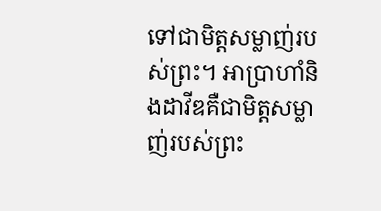ទៅជាមិត្តសម្លាញ់របស់ព្រះ។ អាប្រាហាំនិងដាវីឌគឺជាមិត្តសម្លាញ់របស់ព្រះ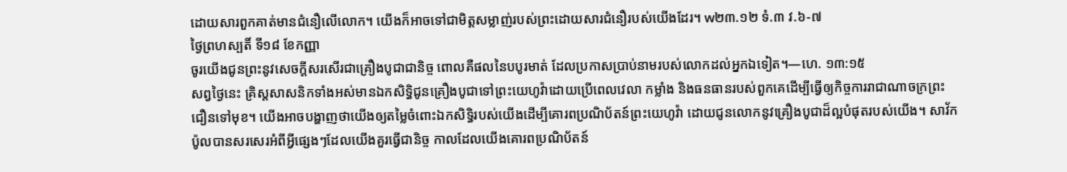ដោយសារពួកគាត់មានជំនឿលើលោក។ យើងក៏អាចទៅជាមិត្តសម្លាញ់របស់ព្រះដោយសារជំនឿរបស់យើងដែរ។ w២៣.១២ ទំ.៣ វ.៦-៧
ថ្ងៃព្រហស្បតិ៍ ទី១៨ ខែកញ្ញា
ចូរយើងជូនព្រះនូវសេចក្ដីសរសើរជាគ្រឿងបូជាជានិច្ច ពោលគឺផលនៃបបូរមាត់ ដែលប្រកាសប្រាប់នាមរបស់លោកដល់អ្នកឯទៀត។—ហេ. ១៣:១៥
សព្វថ្ងៃនេះ គ្រិស្តសាសនិកទាំងអស់មានឯកសិទ្ធិជូនគ្រឿងបូជាទៅព្រះយេហូវ៉ាដោយប្រើពេលវេលា កម្លាំង និងធនធានរបស់ពួកគេដើម្បីធ្វើឲ្យកិច្ចការរាជាណាចក្រព្រះជឿនទៅមុខ។ យើងអាចបង្ហាញថាយើងឲ្យតម្លៃចំពោះឯកសិទ្ធិរបស់យើងដើម្បីគោរពប្រណិប័តន៍ព្រះយេហូវ៉ា ដោយជូនលោកនូវគ្រឿងបូជាដ៏ល្អបំផុតរបស់យើង។ សាវ័កប៉ូលបានសរសេរអំពីអ្វីផ្សេងៗដែលយើងគួរធ្វើជានិច្ច កាលដែលយើងគោរពប្រណិប័តន៍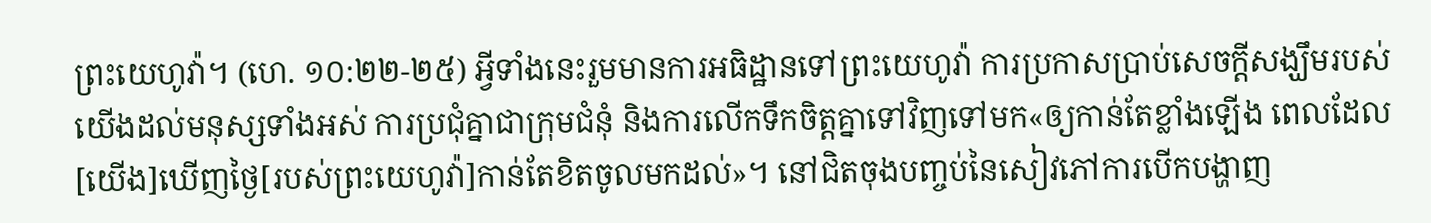ព្រះយេហូវ៉ា។ (ហេ. ១០:២២-២៥) អ្វីទាំងនេះរួមមានការអធិដ្ឋានទៅព្រះយេហូវ៉ា ការប្រកាសប្រាប់សេចក្ដីសង្ឃឹមរបស់យើងដល់មនុស្សទាំងអស់ ការប្រជុំគ្នាជាក្រុមជំនុំ និងការលើកទឹកចិត្តគ្នាទៅវិញទៅមក«ឲ្យកាន់តែខ្លាំងឡើង ពេលដែល[យើង]ឃើញថ្ងៃ[របស់ព្រះយេហូវ៉ា]កាន់តែខិតចូលមកដល់»។ នៅជិតចុងបញ្ចប់នៃសៀវភៅការបើកបង្ហាញ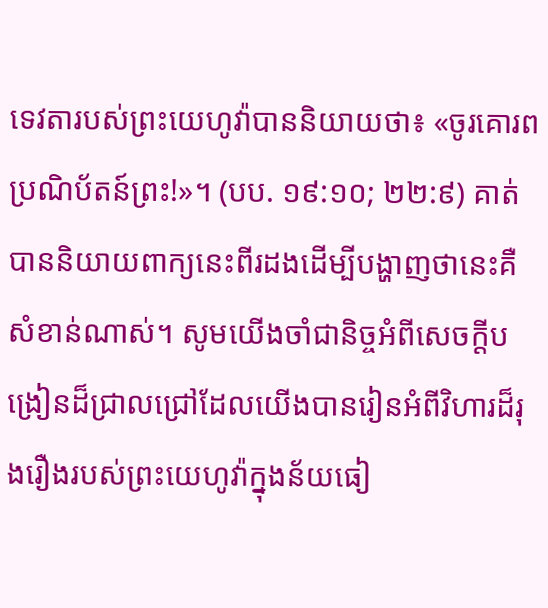ទេវតារបស់ព្រះយេហូវ៉ាបាននិយាយថា៖ «ចូរគោរពប្រណិប័តន៍ព្រះ!»។ (បប. ១៩:១០; ២២:៩) គាត់បាននិយាយពាក្យនេះពីរដងដើម្បីបង្ហាញថានេះគឺសំខាន់ណាស់។ សូមយើងចាំជានិច្ចអំពីសេចក្ដីបង្រៀនដ៏ជ្រាលជ្រៅដែលយើងបានរៀនអំពីវិហារដ៏រុងរឿងរបស់ព្រះយេហូវ៉ាក្នុងន័យធៀ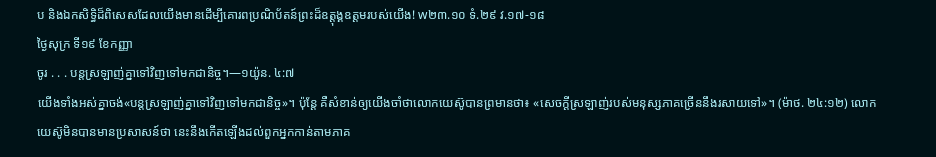ប និងឯកសិទ្ធិដ៏ពិសេសដែលយើងមានដើម្បីគោរពប្រណិប័តន៍ព្រះដ៏ឧត្ដុង្គឧត្ដមរបស់យើង! w២៣.១០ ទំ.២៩ វ.១៧-១៨
ថ្ងៃសុក្រ ទី១៩ ខែកញ្ញា
ចូរ . . . បន្តស្រឡាញ់គ្នាទៅវិញទៅមកជានិច្ច។—១យ៉ូន. ៤:៧
យើងទាំងអស់គ្នាចង់«បន្តស្រឡាញ់គ្នាទៅវិញទៅមកជានិច្ច»។ ប៉ុន្តែ គឺសំខាន់ឲ្យយើងចាំថាលោកយេស៊ូបានព្រមានថា៖ «សេចក្ដីស្រឡាញ់របស់មនុស្សភាគច្រើននឹងរសាយទៅ»។ (ម៉ាថ. ២៤:១២) លោកយេស៊ូមិនបានមានប្រសាសន៍ថា នេះនឹងកើតឡើងដល់ពួកអ្នកកាន់តាមភាគ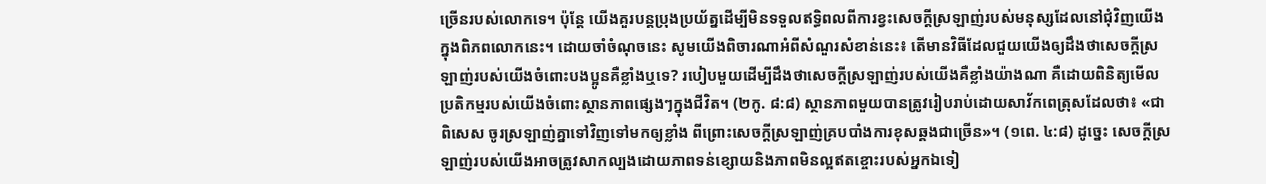ច្រើនរបស់លោកទេ។ ប៉ុន្តែ យើងគួរបន្តប្រុងប្រយ័ត្នដើម្បីមិនទទួលឥទ្ធិពលពីការខ្វះសេចក្ដីស្រឡាញ់របស់មនុស្សដែលនៅជុំវិញយើងក្នុងពិភពលោកនេះ។ ដោយចាំចំណុចនេះ សូមយើងពិចារណាអំពីសំណួរសំខាន់នេះ៖ តើមានវិធីដែលជួយយើងឲ្យដឹងថាសេចក្ដីស្រឡាញ់របស់យើងចំពោះបងប្អូនគឺខ្លាំងឬទេ? របៀបមួយដើម្បីដឹងថាសេចក្ដីស្រឡាញ់របស់យើងគឺខ្លាំងយ៉ាងណា គឺដោយពិនិត្យមើលប្រតិកម្មរបស់យើងចំពោះស្ថានភាពផ្សេងៗក្នុងជីវិត។ (២កូ. ៨:៨) ស្ថានភាពមួយបានត្រូវរៀបរាប់ដោយសាវ័កពេត្រុសដែលថា៖ «ជាពិសេស ចូរស្រឡាញ់គ្នាទៅវិញទៅមកឲ្យខ្លាំង ពីព្រោះសេចក្ដីស្រឡាញ់គ្របបាំងការខុសឆ្គងជាច្រើន»។ (១ពេ. ៤:៨) ដូច្នេះ សេចក្ដីស្រឡាញ់របស់យើងអាចត្រូវសាកល្បងដោយភាពទន់ខ្សោយនិងភាពមិនល្អឥតខ្ចោះរបស់អ្នកឯទៀ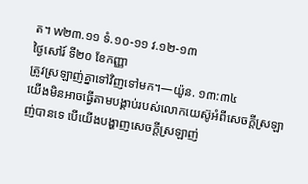ត។ w២៣.១១ ទំ.១០-១១ វ.១២-១៣
ថ្ងៃសៅរ៍ ទី២០ ខែកញ្ញា
ត្រូវស្រឡាញ់គ្នាទៅវិញទៅមក។—យ៉ូន. ១៣:៣៤
យើងមិនអាចធ្វើតាមបង្គាប់របស់លោកយេស៊ូអំពីសេចក្ដីស្រឡាញ់បានទេ បើយើងបង្ហាញសេចក្ដីស្រឡាញ់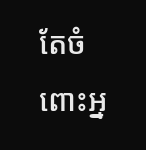តែចំពោះអ្ន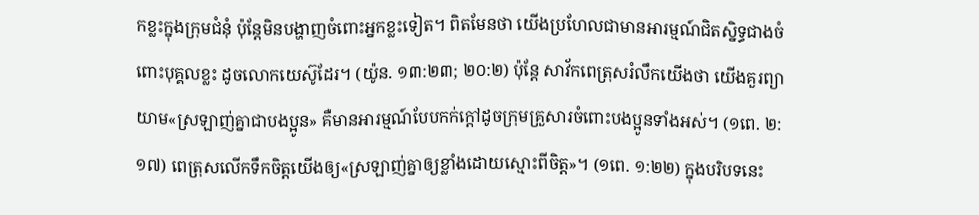កខ្លះក្នុងក្រុមជំនុំ ប៉ុន្តែមិនបង្ហាញចំពោះអ្នកខ្លះទៀត។ ពិតមែនថា យើងប្រហែលជាមានអារម្មណ៍ជិតស្និទ្ធជាងចំពោះបុគ្គលខ្លះ ដូចលោកយេស៊ូដែរ។ (យ៉ូន. ១៣:២៣; ២០:២) ប៉ុន្តែ សាវ័កពេត្រុសរំលឹកយើងថា យើងគួរព្យាយាម«ស្រឡាញ់គ្នាជាបងប្អូន» គឺមានអារម្មណ៍បែបកក់ក្ដៅដូចក្រុមគ្រួសារចំពោះបងប្អូនទាំងអស់។ (១ពេ. ២:១៧) ពេត្រុសលើកទឹកចិត្តយើងឲ្យ«ស្រឡាញ់គ្នាឲ្យខ្លាំងដោយស្មោះពីចិត្ត»។ (១ពេ. ១:២២) ក្នុងបរិបទនេះ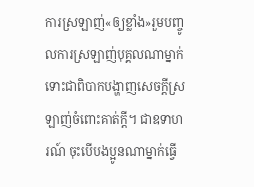ការស្រឡាញ់«ឲ្យខ្លាំង»រួមបញ្ចូលការស្រឡាញ់បុគ្គលណាម្នាក់ ទោះជាពិបាកបង្ហាញសេចក្ដីស្រឡាញ់ចំពោះគាត់ក្ដី។ ជាឧទាហរណ៍ ចុះបើបងប្អូនណាម្នាក់ធ្វើ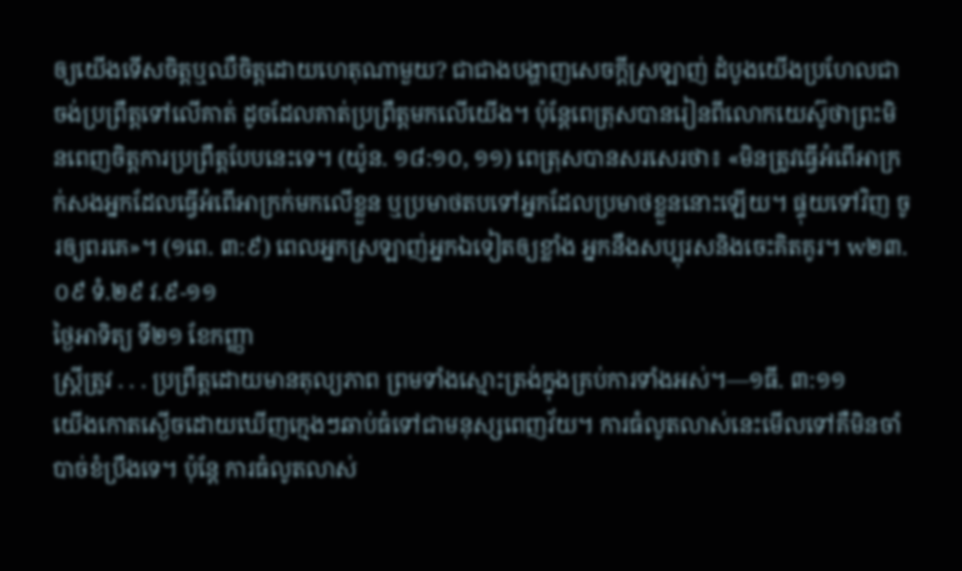ឲ្យយើងទើសចិត្តឬឈឺចិត្តដោយហេតុណាមួយ? ជាជាងបង្ហាញសេចក្ដីស្រឡាញ់ ដំបូងយើងប្រហែលជាចង់ប្រព្រឹត្តទៅលើគាត់ ដូចដែលគាត់ប្រព្រឹត្តមកលើយើង។ ប៉ុន្តែពេត្រុសបានរៀនពីលោកយេស៊ូថាព្រះមិនពេញចិត្តការប្រព្រឹត្តបែបនេះទេ។ (យ៉ូន. ១៨:១០, ១១) ពេត្រុសបានសរសេរថា៖ «មិនត្រូវធ្វើអំពើអាក្រក់សងអ្នកដែលធ្វើអំពើអាក្រក់មកលើខ្លួន ឬប្រមាថតបទៅអ្នកដែលប្រមាថខ្លួននោះឡើយ។ ផ្ទុយទៅវិញ ចូរឲ្យពរគេ»។ (១ពេ. ៣:៩) ពេលអ្នកស្រឡាញ់អ្នកឯទៀតឲ្យខ្លាំង អ្នកនឹងសប្បុរសនិងចេះគិតគូរ។ w២៣.០៩ ទំ.២៩ វ.៩-១១
ថ្ងៃអាទិត្យ ទី២១ ខែកញ្ញា
ស្ត្រីត្រូវ . . . ប្រព្រឹត្តដោយមានតុល្យភាព ព្រមទាំងស្មោះត្រង់ក្នុងគ្រប់ការទាំងអស់។—១ធី. ៣:១១
យើងកោតស្ងើចដោយឃើញក្មេងៗឆាប់ធំទៅជាមនុស្សពេញវ័យ។ ការធំលូតលាស់នេះមើលទៅគឺមិនចាំបាច់ខំប្រឹងទេ។ ប៉ុន្តែ ការធំលូតលាស់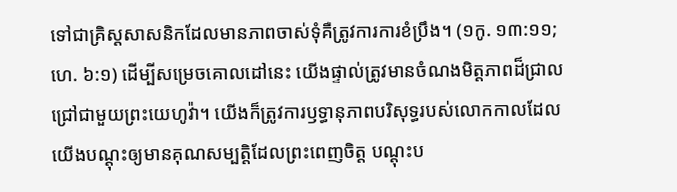ទៅជាគ្រិស្តសាសនិកដែលមានភាពចាស់ទុំគឺត្រូវការការខំប្រឹង។ (១កូ. ១៣:១១; ហេ. ៦:១) ដើម្បីសម្រេចគោលដៅនេះ យើងផ្ទាល់ត្រូវមានចំណងមិត្តភាពដ៏ជ្រាលជ្រៅជាមួយព្រះយេហូវ៉ា។ យើងក៏ត្រូវការឫទ្ធានុភាពបរិសុទ្ធរបស់លោកកាលដែលយើងបណ្ដុះឲ្យមានគុណសម្បត្តិដែលព្រះពេញចិត្ត បណ្ដុះប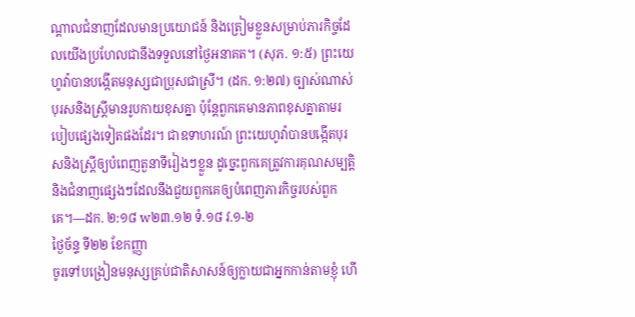ណ្ដាលជំនាញដែលមានប្រយោជន៍ និងត្រៀមខ្លួនសម្រាប់ភារកិច្ចដែលយើងប្រហែលជានឹងទទួលនៅថ្ងៃអនាគត។ (សុភ. ១:៥) ព្រះយេហូវ៉ាបានបង្កើតមនុស្សជាប្រុសជាស្រី។ (ដក. ១:២៧) ច្បាស់ណាស់បុរសនិងស្ត្រីមានរូបកាយខុសគ្នា ប៉ុន្តែពួកគេមានភាពខុសគ្នាតាមរបៀបផ្សេងទៀតផងដែរ។ ជាឧទាហរណ៍ ព្រះយេហូវ៉ាបានបង្កើតបុរសនិងស្ត្រីឲ្យបំពេញតួនាទីរៀងៗខ្លួន ដូច្នេះពួកគេត្រូវការគុណសម្បត្តិនិងជំនាញផ្សេងៗដែលនឹងជួយពួកគេឲ្យបំពេញភារកិច្ចរបស់ពួកគេ។—ដក. ២:១៨ w២៣.១២ ទំ.១៨ វ.១-២
ថ្ងៃច័ន្ទ ទី២២ ខែកញ្ញា
ចូរទៅបង្រៀនមនុស្សគ្រប់ជាតិសាសន៍ឲ្យក្លាយជាអ្នកកាន់តាមខ្ញុំ ហើ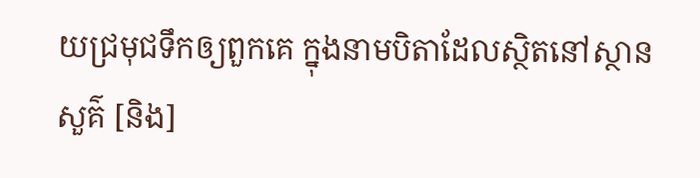យជ្រមុជទឹកឲ្យពួកគេ ក្នុងនាមបិតាដែលស្ថិតនៅស្ថានសួគ៌ [និង]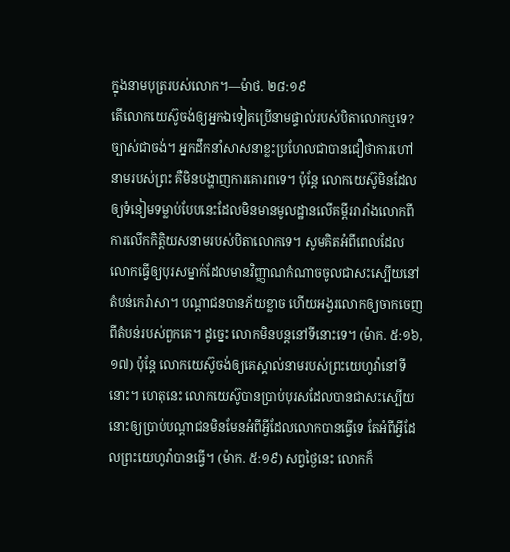ក្នុងនាមបុត្ររបស់លោក។—ម៉ាថ. ២៨:១៩
តើលោកយេស៊ូចង់ឲ្យអ្នកឯទៀតប្រើនាមផ្ទាល់របស់បិតាលោកឬទេ? ច្បាស់ជាចង់។ អ្នកដឹកនាំសាសនាខ្លះប្រហែលជាបានជឿថាការហៅនាមរបស់ព្រះ គឺមិនបង្ហាញការគោរពទេ។ ប៉ុន្តែ លោកយេស៊ូមិនដែលឲ្យទំនៀមទម្លាប់បែបនេះដែលមិនមានមូលដ្ឋានលើគម្ពីររារាំងលោកពីការលើកកិត្តិយសនាមរបស់បិតាលោកទេ។ សូមគិតអំពីពេលដែលលោកធ្វើឲ្យបុរសម្នាក់ដែលមានវិញ្ញាណកំណាចចូលជាសះស្បើយនៅតំបន់កេរ៉ាសា។ បណ្ដាជនបានភ័យខ្លាច ហើយអង្វរលោកឲ្យចាកចេញពីតំបន់របស់ពួកគេ។ ដូច្នេះ លោកមិនបន្តនៅទីនោះទេ។ (ម៉ាក. ៥:១៦, ១៧) ប៉ុន្តែ លោកយេស៊ូចង់ឲ្យគេស្គាល់នាមរបស់ព្រះយេហូវ៉ានៅទីនោះ។ ហេតុនេះ លោកយេស៊ូបានប្រាប់បុរសដែលបានជាសះស្បើយនោះឲ្យប្រាប់បណ្ដាជនមិនមែនអំពីអ្វីដែលលោកបានធ្វើទេ តែអំពីអ្វីដែលព្រះយេហូវ៉ាបានធ្វើ។ (ម៉ាក. ៥:១៩) សព្វថ្ងៃនេះ លោកក៏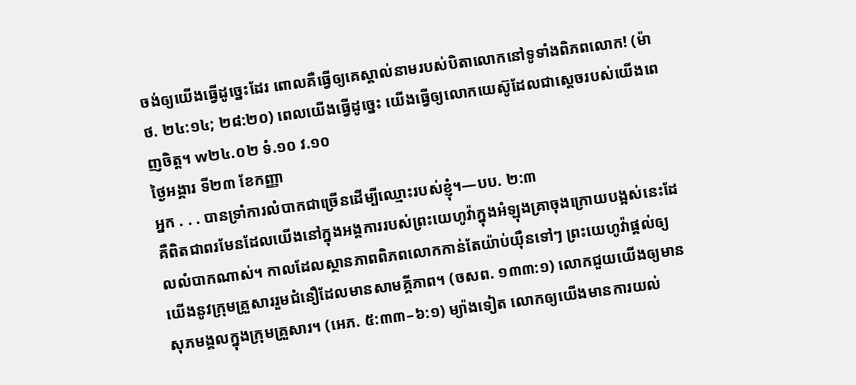ចង់ឲ្យយើងធ្វើដូច្នេះដែរ ពោលគឺធ្វើឲ្យគេស្គាល់នាមរបស់បិតាលោកនៅទូទាំងពិភពលោក! (ម៉ាថ. ២៤:១៤; ២៨:២០) ពេលយើងធ្វើដូច្នេះ យើងធ្វើឲ្យលោកយេស៊ូដែលជាស្ដេចរបស់យើងពេញចិត្ត។ w២៤.០២ ទំ.១០ វ.១០
ថ្ងៃអង្គារ ទី២៣ ខែកញ្ញា
អ្នក . . . បានទ្រាំការលំបាកជាច្រើនដើម្បីឈ្មោះរបស់ខ្ញុំ។—បប. ២:៣
គឺពិតជាពរមែនដែលយើងនៅក្នុងអង្គការរបស់ព្រះយេហូវ៉ាក្នុងអំឡុងគ្រាចុងក្រោយបង្អស់នេះដែលលំបាកណាស់។ កាលដែលស្ថានភាពពិភពលោកកាន់តែយ៉ាប់យ៉ឺនទៅៗ ព្រះយេហូវ៉ាផ្ដល់ឲ្យយើងនូវក្រុមគ្រួសាររួមជំនឿដែលមានសាមគ្គីភាព។ (ចសព. ១៣៣:១) លោកជួយយើងឲ្យមានសុភមង្គលក្នុងក្រុមគ្រួសារ។ (អេភ. ៥:៣៣–៦:១) ម្យ៉ាងទៀត លោកឲ្យយើងមានការយល់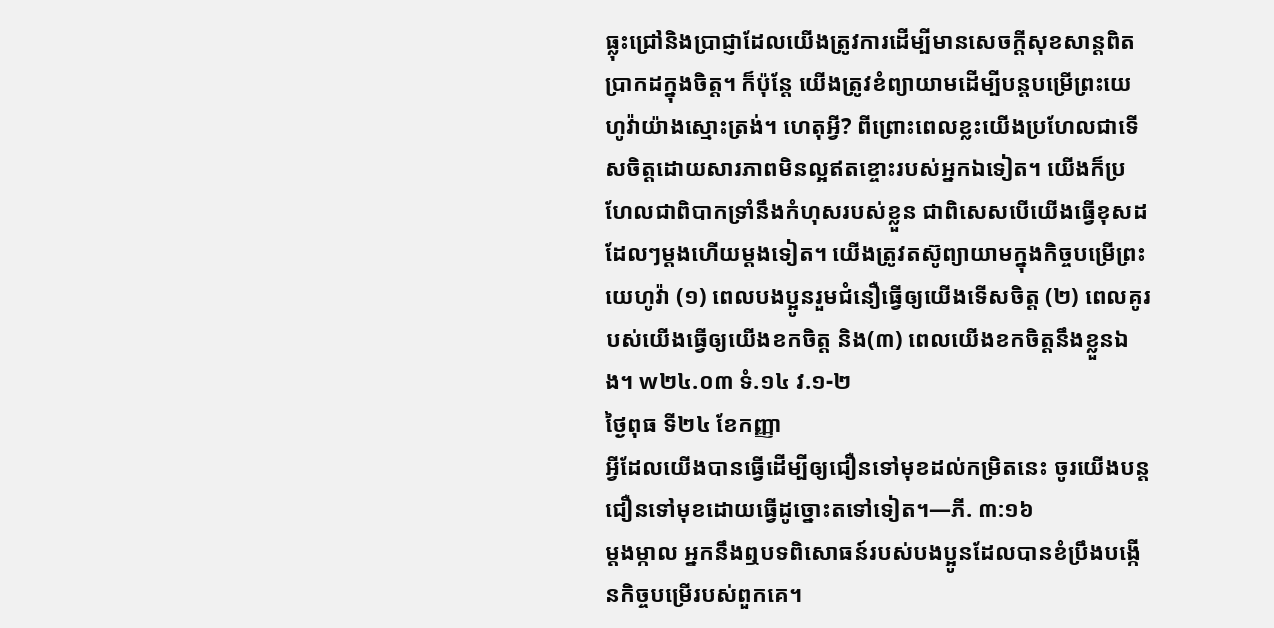ធ្លុះជ្រៅនិងប្រាជ្ញាដែលយើងត្រូវការដើម្បីមានសេចក្ដីសុខសាន្តពិតប្រាកដក្នុងចិត្ត។ ក៏ប៉ុន្តែ យើងត្រូវខំព្យាយាមដើម្បីបន្តបម្រើព្រះយេហូវ៉ាយ៉ាងស្មោះត្រង់។ ហេតុអ្វី? ពីព្រោះពេលខ្លះយើងប្រហែលជាទើសចិត្តដោយសារភាពមិនល្អឥតខ្ចោះរបស់អ្នកឯទៀត។ យើងក៏ប្រហែលជាពិបាកទ្រាំនឹងកំហុសរបស់ខ្លួន ជាពិសេសបើយើងធ្វើខុសដដែលៗម្ដងហើយម្ដងទៀត។ យើងត្រូវតស៊ូព្យាយាមក្នុងកិច្ចបម្រើព្រះយេហូវ៉ា (១) ពេលបងប្អូនរួមជំនឿធ្វើឲ្យយើងទើសចិត្ត (២) ពេលគូរបស់យើងធ្វើឲ្យយើងខកចិត្ត និង(៣) ពេលយើងខកចិត្តនឹងខ្លួនឯង។ w២៤.០៣ ទំ.១៤ វ.១-២
ថ្ងៃពុធ ទី២៤ ខែកញ្ញា
អ្វីដែលយើងបានធ្វើដើម្បីឲ្យជឿនទៅមុខដល់កម្រិតនេះ ចូរយើងបន្តជឿនទៅមុខដោយធ្វើដូច្នោះតទៅទៀត។—ភី. ៣:១៦
ម្ដងម្កាល អ្នកនឹងឮបទពិសោធន៍របស់បងប្អូនដែលបានខំប្រឹងបង្កើនកិច្ចបម្រើរបស់ពួកគេ។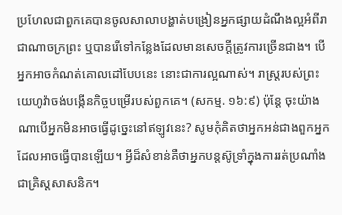ប្រហែលជាពួកគេបានចូលសាលាបង្ហាត់បង្រៀនអ្នកផ្សាយដំណឹងល្អអំពីរាជាណាចក្រព្រះ ឬបានរើទៅកន្លែងដែលមានសេចក្ដីត្រូវការច្រើនជាង។ បើអ្នកអាចកំណត់គោលដៅបែបនេះ នោះជាការល្អណាស់។ រាស្ត្ររបស់ព្រះយេហូវ៉ាចង់បង្កើនកិច្ចបម្រើរបស់ពួកគេ។ (សកម្ម. ១៦:៩) ប៉ុន្តែ ចុះយ៉ាងណាបើអ្នកមិនអាចធ្វើដូច្នេះនៅឥឡូវនេះ? សូមកុំគិតថាអ្នកអន់ជាងពួកអ្នកដែលអាចធ្វើបានឡើយ។ អ្វីដ៏សំខាន់គឺថាអ្នកបន្តស៊ូទ្រាំក្នុងការរត់ប្រណាំងជាគ្រិស្តសាសនិក។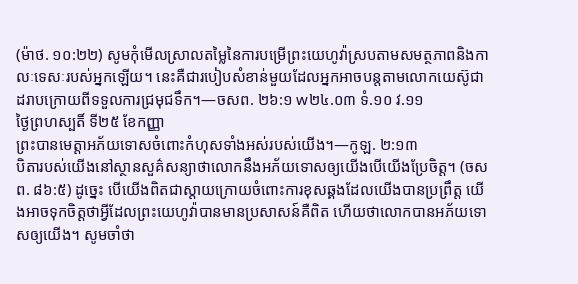(ម៉ាថ. ១០:២២) សូមកុំមើលស្រាលតម្លៃនៃការបម្រើព្រះយេហូវ៉ាស្របតាមសមត្ថភាពនិងកាលៈទេសៈរបស់អ្នកឡើយ។ នេះគឺជារបៀបសំខាន់មួយដែលអ្នកអាចបន្តតាមលោកយេស៊ូជាដរាបក្រោយពីទទួលការជ្រមុជទឹក។—ចសព. ២៦:១ w២៤.០៣ ទំ.១០ វ.១១
ថ្ងៃព្រហស្បតិ៍ ទី២៥ ខែកញ្ញា
ព្រះបានមេត្តាអភ័យទោសចំពោះកំហុសទាំងអស់របស់យើង។—កូឡ. ២:១៣
បិតារបស់យើងនៅស្ថានសួគ៌សន្យាថាលោកនឹងអភ័យទោសឲ្យយើងបើយើងប្រែចិត្ត។ (ចសព. ៨៦:៥) ដូច្នេះ បើយើងពិតជាស្ដាយក្រោយចំពោះការខុសឆ្គងដែលយើងបានប្រព្រឹត្ត យើងអាចទុកចិត្តថាអ្វីដែលព្រះយេហូវ៉ាបានមានប្រសាសន៍គឺពិត ហើយថាលោកបានអភ័យទោសឲ្យយើង។ សូមចាំថា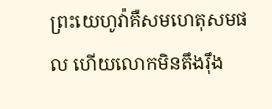ព្រះយេហូវ៉ាគឺសមហេតុសមផល ហើយលោកមិនតឹងរ៉ឹង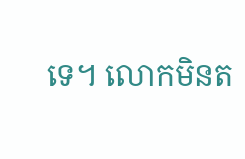ទេ។ លោកមិនត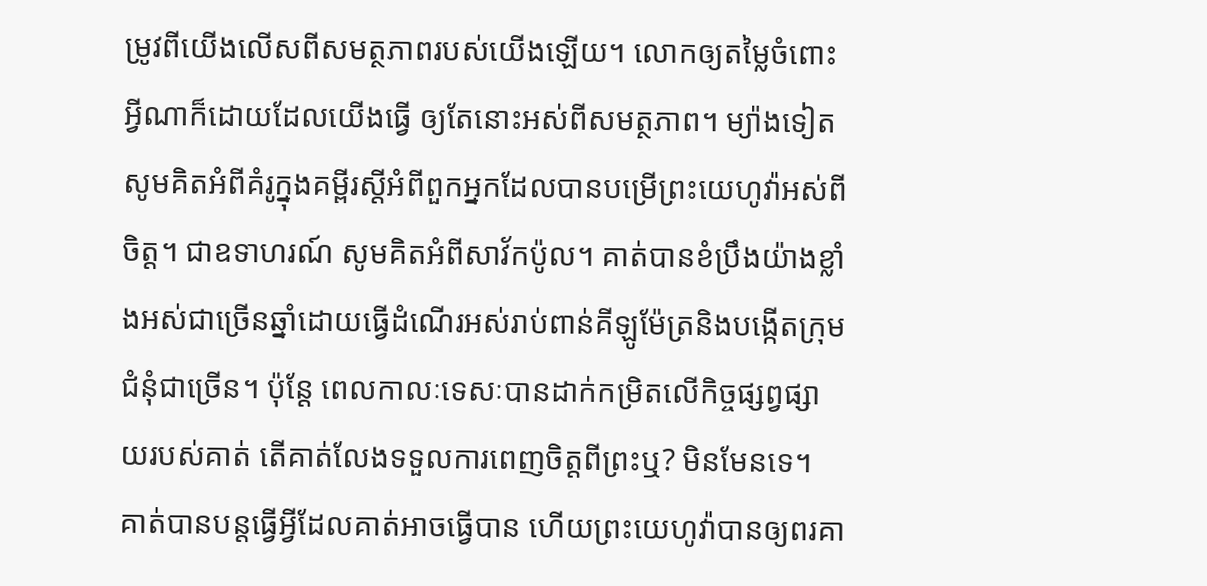ម្រូវពីយើងលើសពីសមត្ថភាពរបស់យើងឡើយ។ លោកឲ្យតម្លៃចំពោះអ្វីណាក៏ដោយដែលយើងធ្វើ ឲ្យតែនោះអស់ពីសមត្ថភាព។ ម្យ៉ាងទៀត សូមគិតអំពីគំរូក្នុងគម្ពីរស្ដីអំពីពួកអ្នកដែលបានបម្រើព្រះយេហូវ៉ាអស់ពីចិត្ត។ ជាឧទាហរណ៍ សូមគិតអំពីសាវ័កប៉ូល។ គាត់បានខំប្រឹងយ៉ាងខ្លាំងអស់ជាច្រើនឆ្នាំដោយធ្វើដំណើរអស់រាប់ពាន់គីឡូម៉ែត្រនិងបង្កើតក្រុមជំនុំជាច្រើន។ ប៉ុន្តែ ពេលកាលៈទេសៈបានដាក់កម្រិតលើកិច្ចផ្សព្វផ្សាយរបស់គាត់ តើគាត់លែងទទួលការពេញចិត្តពីព្រះឬ? មិនមែនទេ។ គាត់បានបន្តធ្វើអ្វីដែលគាត់អាចធ្វើបាន ហើយព្រះយេហូវ៉ាបានឲ្យពរគា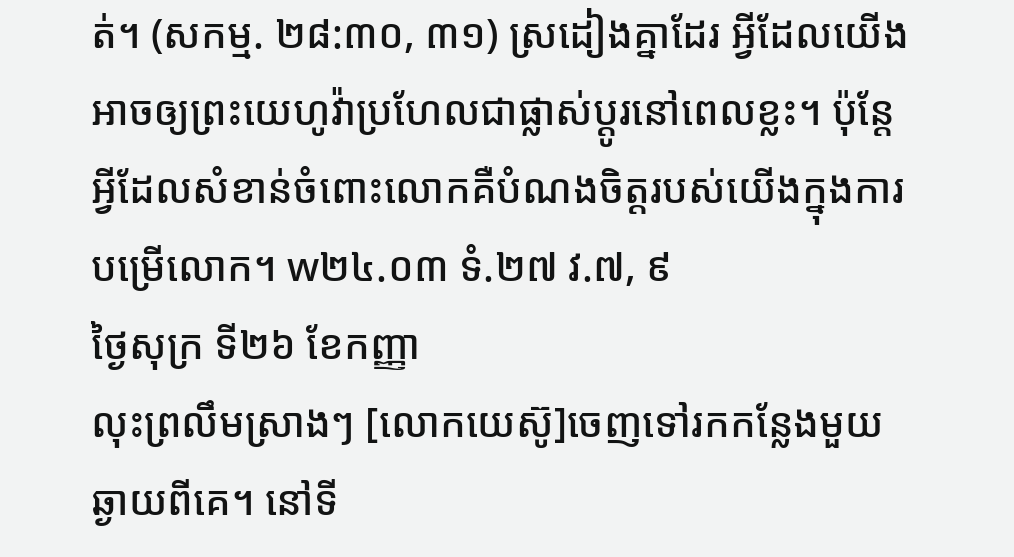ត់។ (សកម្ម. ២៨:៣០, ៣១) ស្រដៀងគ្នាដែរ អ្វីដែលយើងអាចឲ្យព្រះយេហូវ៉ាប្រហែលជាផ្លាស់ប្ដូរនៅពេលខ្លះ។ ប៉ុន្តែ អ្វីដែលសំខាន់ចំពោះលោកគឺបំណងចិត្តរបស់យើងក្នុងការបម្រើលោក។ w២៤.០៣ ទំ.២៧ វ.៧, ៩
ថ្ងៃសុក្រ ទី២៦ ខែកញ្ញា
លុះព្រលឹមស្រាងៗ [លោកយេស៊ូ]ចេញទៅរកកន្លែងមួយឆ្ងាយពីគេ។ នៅទី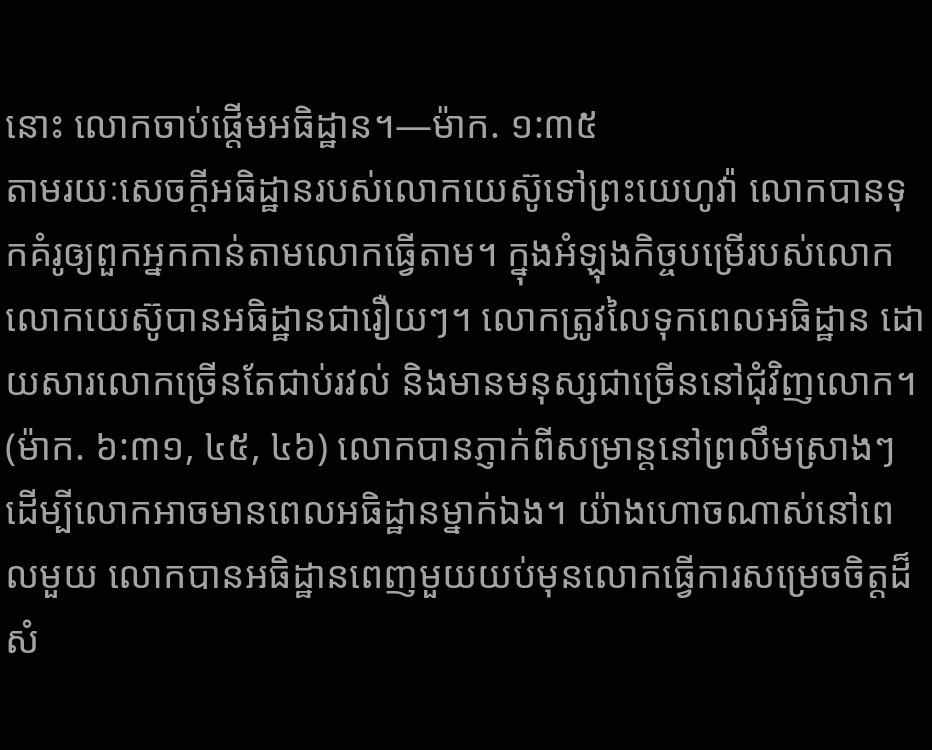នោះ លោកចាប់ផ្ដើមអធិដ្ឋាន។—ម៉ាក. ១:៣៥
តាមរយៈសេចក្ដីអធិដ្ឋានរបស់លោកយេស៊ូទៅព្រះយេហូវ៉ា លោកបានទុកគំរូឲ្យពួកអ្នកកាន់តាមលោកធ្វើតាម។ ក្នុងអំឡុងកិច្ចបម្រើរបស់លោក លោកយេស៊ូបានអធិដ្ឋានជារឿយៗ។ លោកត្រូវលៃទុកពេលអធិដ្ឋាន ដោយសារលោកច្រើនតែជាប់រវល់ និងមានមនុស្សជាច្រើននៅជុំវិញលោក។ (ម៉ាក. ៦:៣១, ៤៥, ៤៦) លោកបានភ្ញាក់ពីសម្រាន្តនៅព្រលឹមស្រាងៗដើម្បីលោកអាចមានពេលអធិដ្ឋានម្នាក់ឯង។ យ៉ាងហោចណាស់នៅពេលមួយ លោកបានអធិដ្ឋានពេញមួយយប់មុនលោកធ្វើការសម្រេចចិត្តដ៏សំ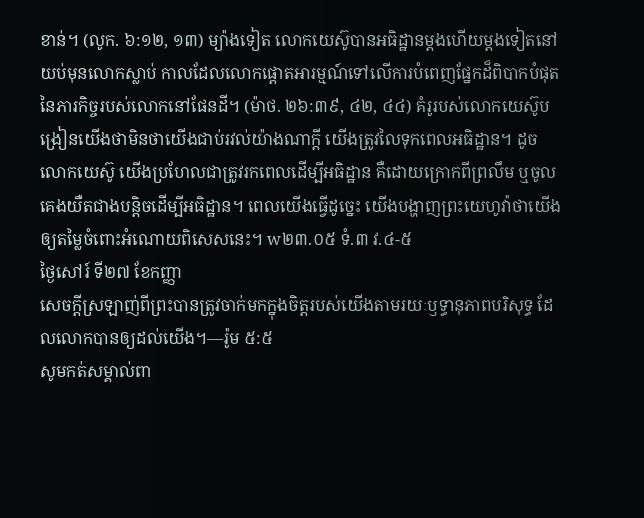ខាន់។ (លូក. ៦:១២, ១៣) ម្យ៉ាងទៀត លោកយេស៊ូបានអធិដ្ឋានម្ដងហើយម្ដងទៀតនៅយប់មុនលោកស្លាប់ កាលដែលលោកផ្ដោតអារម្មណ៍ទៅលើការបំពេញផ្នែកដ៏ពិបាកបំផុតនៃភារកិច្ចរបស់លោកនៅផែនដី។ (ម៉ាថ. ២៦:៣៩, ៤២, ៤៤) គំរូរបស់លោកយេស៊ូបង្រៀនយើងថាមិនថាយើងជាប់រវល់យ៉ាងណាក្ដី យើងត្រូវលៃទុកពេលអធិដ្ឋាន។ ដូចលោកយេស៊ូ យើងប្រហែលជាត្រូវរកពេលដើម្បីអធិដ្ឋាន គឺដោយក្រោកពីព្រលឹម ឬចូលគេងយឺតជាងបន្តិចដើម្បីអធិដ្ឋាន។ ពេលយើងធ្វើដូច្នេះ យើងបង្ហាញព្រះយេហូវ៉ាថាយើងឲ្យតម្លៃចំពោះអំណោយពិសេសនេះ។ w២៣.០៥ ទំ.៣ វ.៤-៥
ថ្ងៃសៅរ៍ ទី២៧ ខែកញ្ញា
សេចក្ដីស្រឡាញ់ពីព្រះបានត្រូវចាក់មកក្នុងចិត្តរបស់យើងតាមរយៈឫទ្ធានុភាពបរិសុទ្ធ ដែលលោកបានឲ្យដល់យើង។—រ៉ូម ៥:៥
សូមកត់សម្គាល់ពា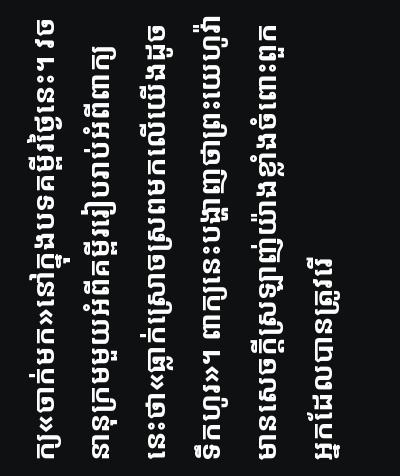ក្យ«ចាក់មក»នៅក្នុងបទគម្ពីរថ្ងៃនេះ។ វចនានុក្រមមួយអំពីគម្ពីររៀបរាប់អំពីពាក្យនេះថា«ធ្លាក់ស្រោចស្រពមកលើយើងដូចទឹកហូរ»។ ពាក្យនេះបង្ហាញថាព្រះយេហូវ៉ាមានសេចក្ដីស្រឡាញ់យ៉ាងខ្លាំងចំពោះពួកអ្នកដែលបានត្រូវរើ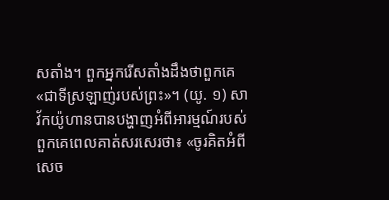សតាំង។ ពួកអ្នករើសតាំងដឹងថាពួកគេ«ជាទីស្រឡាញ់របស់ព្រះ»។ (យូ. ១) សាវ័កយ៉ូហានបានបង្ហាញអំពីអារម្មណ៍របស់ពួកគេពេលគាត់សរសេរថា៖ «ចូរគិតអំពីសេច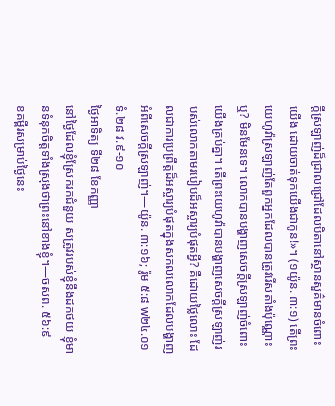ក្ដីស្រឡាញ់ដ៏ជ្រាលជ្រៅដែលបិតានៅស្ថានសួគ៌មានចំពោះយើង ដោយចាត់ទុកយើងជាកូន!»។ (១យ៉ូន. ៣:១) តើព្រះយេហូវ៉ាស្រឡាញ់តែពួកអ្នកដែលបានត្រូវរើសតាំងប៉ុណ្ណោះឬ? មិនមែនទេ។ លោកបានបង្ហាញសេចក្ដីស្រឡាញ់ចំពោះយើងគ្រប់គ្នា។ តើព្រះយេហូវ៉ាបានបង្ហាញសេចក្ដីស្រឡាញ់របស់លោកតាមរបៀបដ៏អស្ចារ្យបំផុតអ្វី? គឺដោយថ្លៃលោះ ដែលជាការប្រព្រឹត្តដ៏អស្ចារ្យបំផុតក្នុងសកលលោកដែលបង្ហាញអំពីសេចក្ដីស្រឡាញ់។—យ៉ូន. ៣:១៦; រ៉ូម ៥:៨ w២៤.០១ ទំ.២៨ វ.៩-១០
ថ្ងៃអាទិត្យ ទី២៨ ខែកញ្ញា
នៅថ្ងៃដែលខ្ញុំស្រែករកជំនួយ សត្រូវរបស់ខ្ញុំនឹងដកថយ ខ្ញុំមានទំនុកចិត្តទាំងស្រុងថាព្រះនៅខាងខ្ញុំ។—ចសព. ៥៦:៩
ខគម្ពីរសម្រាប់ថ្ងៃនេះ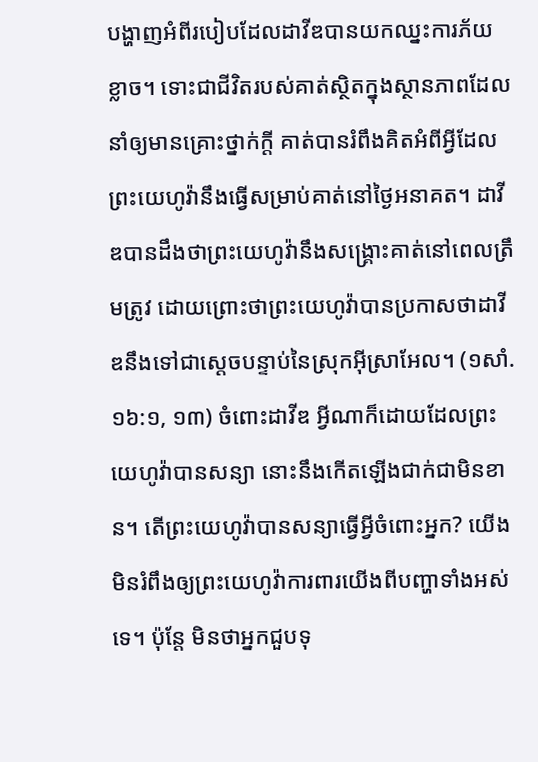បង្ហាញអំពីរបៀបដែលដាវីឌបានយកឈ្នះការភ័យខ្លាច។ ទោះជាជីវិតរបស់គាត់ស្ថិតក្នុងស្ថានភាពដែលនាំឲ្យមានគ្រោះថ្នាក់ក្ដី គាត់បានរំពឹងគិតអំពីអ្វីដែលព្រះយេហូវ៉ានឹងធ្វើសម្រាប់គាត់នៅថ្ងៃអនាគត។ ដាវីឌបានដឹងថាព្រះយេហូវ៉ានឹងសង្គ្រោះគាត់នៅពេលត្រឹមត្រូវ ដោយព្រោះថាព្រះយេហូវ៉ាបានប្រកាសថាដាវីឌនឹងទៅជាស្ដេចបន្ទាប់នៃស្រុកអ៊ីស្រាអែល។ (១សាំ. ១៦:១, ១៣) ចំពោះដាវីឌ អ្វីណាក៏ដោយដែលព្រះយេហូវ៉ាបានសន្យា នោះនឹងកើតឡើងជាក់ជាមិនខាន។ តើព្រះយេហូវ៉ាបានសន្យាធ្វើអ្វីចំពោះអ្នក? យើងមិនរំពឹងឲ្យព្រះយេហូវ៉ាការពារយើងពីបញ្ហាទាំងអស់ទេ។ ប៉ុន្តែ មិនថាអ្នកជួបទុ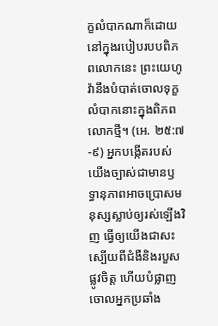ក្ខលំបាកណាក៏ដោយនៅក្នុងរបៀបរបបពិភពលោកនេះ ព្រះយេហូវ៉ានឹងបំបាត់ចោលទុក្ខលំបាកនោះក្នុងពិភពលោកថ្មី។ (អេ. ២៥:៧-៩) អ្នកបង្កើតរបស់យើងច្បាស់ជាមានឫទ្ធានុភាពអាចប្រោសមនុស្សស្លាប់ឲ្យរស់ឡើងវិញ ធ្វើឲ្យយើងជាសះស្បើយពីជំងឺនិងរបួសផ្លូវចិត្ត ហើយបំផ្លាញចោលអ្នកប្រឆាំង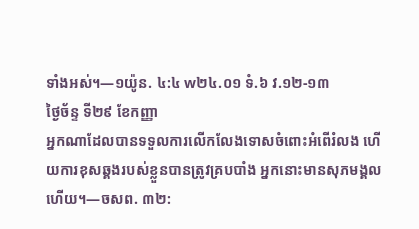ទាំងអស់។—១យ៉ូន. ៤:៤ w២៤.០១ ទំ.៦ វ.១២-១៣
ថ្ងៃច័ន្ទ ទី២៩ ខែកញ្ញា
អ្នកណាដែលបានទទួលការលើកលែងទោសចំពោះអំពើរំលង ហើយការខុសឆ្គងរបស់ខ្លួនបានត្រូវគ្របបាំង អ្នកនោះមានសុភមង្គលហើយ។—ចសព. ៣២: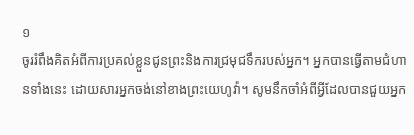១
ចូររំពឹងគិតអំពីការប្រគល់ខ្លួនជូនព្រះនិងការជ្រមុជទឹករបស់អ្នក។ អ្នកបានធ្វើតាមជំហានទាំងនេះ ដោយសារអ្នកចង់នៅខាងព្រះយេហូវ៉ា។ សូមនឹកចាំអំពីអ្វីដែលបានជួយអ្នក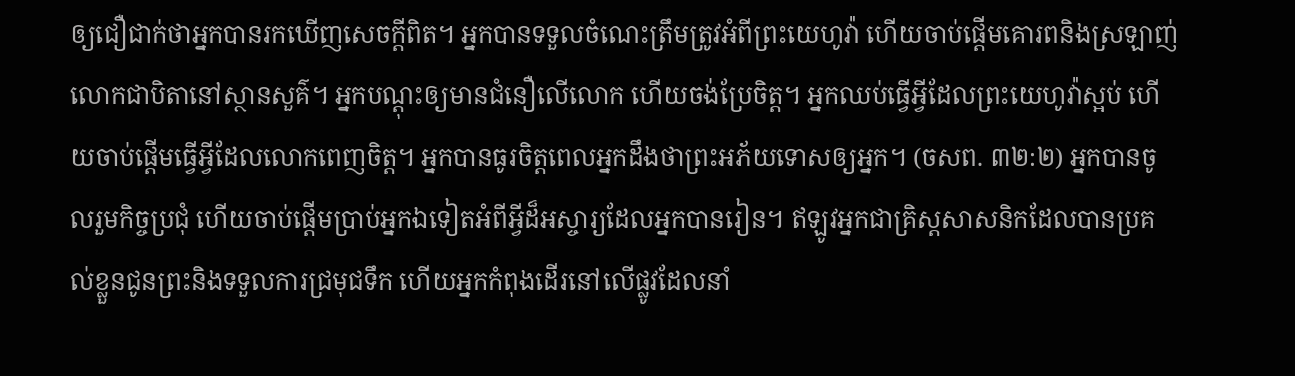ឲ្យជឿជាក់ថាអ្នកបានរកឃើញសេចក្ដីពិត។ អ្នកបានទទួលចំណេះត្រឹមត្រូវអំពីព្រះយេហូវ៉ា ហើយចាប់ផ្ដើមគោរពនិងស្រឡាញ់លោកជាបិតានៅស្ថានសួគ៌។ អ្នកបណ្ដុះឲ្យមានជំនឿលើលោក ហើយចង់ប្រែចិត្ត។ អ្នកឈប់ធ្វើអ្វីដែលព្រះយេហូវ៉ាស្អប់ ហើយចាប់ផ្ដើមធ្វើអ្វីដែលលោកពេញចិត្ត។ អ្នកបានធូរចិត្តពេលអ្នកដឹងថាព្រះអភ័យទោសឲ្យអ្នក។ (ចសព. ៣២:២) អ្នកបានចូលរួមកិច្ចប្រជុំ ហើយចាប់ផ្ដើមប្រាប់អ្នកឯទៀតអំពីអ្វីដ៏អស្ចារ្យដែលអ្នកបានរៀន។ ឥឡូវអ្នកជាគ្រិស្តសាសនិកដែលបានប្រគល់ខ្លួនជូនព្រះនិងទទួលការជ្រមុជទឹក ហើយអ្នកកំពុងដើរនៅលើផ្លូវដែលនាំ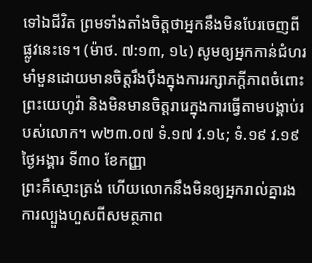ទៅឯជីវិត ព្រមទាំងតាំងចិត្តថាអ្នកនឹងមិនបែរចេញពីផ្លូវនេះទេ។ (ម៉ាថ. ៧:១៣, ១៤) សូមឲ្យអ្នកកាន់ជំហរមាំមួនដោយមានចិត្តរឹងប៉ឹងក្នុងការរក្សាភក្ដីភាពចំពោះព្រះយេហូវ៉ា និងមិនមានចិត្តរារេក្នុងការធ្វើតាមបង្គាប់របស់លោក។ w២៣.០៧ ទំ.១៧ វ.១៤; ទំ.១៩ វ.១៩
ថ្ងៃអង្គារ ទី៣០ ខែកញ្ញា
ព្រះគឺស្មោះត្រង់ ហើយលោកនឹងមិនឲ្យអ្នករាល់គ្នារងការល្បួងហួសពីសមត្ថភាព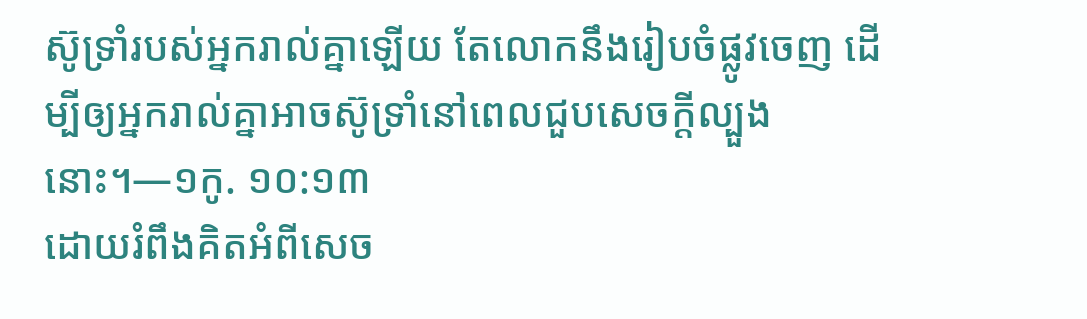ស៊ូទ្រាំរបស់អ្នករាល់គ្នាឡើយ តែលោកនឹងរៀបចំផ្លូវចេញ ដើម្បីឲ្យអ្នករាល់គ្នាអាចស៊ូទ្រាំនៅពេលជួបសេចក្ដីល្បួងនោះ។—១កូ. ១០:១៣
ដោយរំពឹងគិតអំពីសេច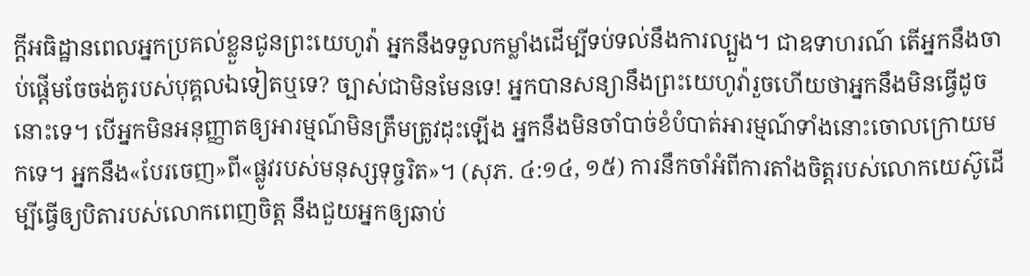ក្ដីអធិដ្ឋានពេលអ្នកប្រគល់ខ្លួនជូនព្រះយេហូវ៉ា អ្នកនឹងទទួលកម្លាំងដើម្បីទប់ទល់នឹងការល្បួង។ ជាឧទាហរណ៍ តើអ្នកនឹងចាប់ផ្ដើមចែចង់គូរបស់បុគ្គលឯទៀតឬទេ? ច្បាស់ជាមិនមែនទេ! អ្នកបានសន្យានឹងព្រះយេហូវ៉ារួចហើយថាអ្នកនឹងមិនធ្វើដូចនោះទេ។ បើអ្នកមិនអនុញ្ញាតឲ្យអារម្មណ៍មិនត្រឹមត្រូវដុះឡើង អ្នកនឹងមិនចាំបាច់ខំបំបាត់អារម្មណ៍ទាំងនោះចោលក្រោយមកទេ។ អ្នកនឹង«បែរចេញ»ពី«ផ្លូវរបស់មនុស្សទុច្ចរិត»។ (សុភ. ៤:១៤, ១៥) ការនឹកចាំអំពីការតាំងចិត្តរបស់លោកយេស៊ូដើម្បីធ្វើឲ្យបិតារបស់លោកពេញចិត្ត នឹងជួយអ្នកឲ្យឆាប់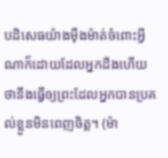បដិសេធយ៉ាងម៉ឺងម៉ាត់ចំពោះអ្វីណាក៏ដោយដែលអ្នកដឹងហើយថានឹងធ្វើឲ្យព្រះដែលអ្នកបានប្រគល់ខ្លួនមិនពេញចិត្ត។ (ម៉ា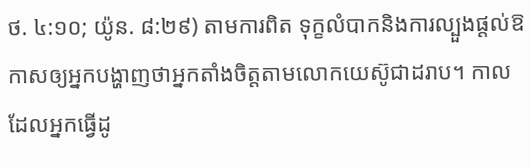ថ. ៤:១០; យ៉ូន. ៨:២៩) តាមការពិត ទុក្ខលំបាកនិងការល្បួងផ្ដល់ឱកាសឲ្យអ្នកបង្ហាញថាអ្នកតាំងចិត្តតាមលោកយេស៊ូជាដរាប។ កាលដែលអ្នកធ្វើដូ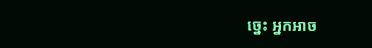ច្នេះ អ្នកអាច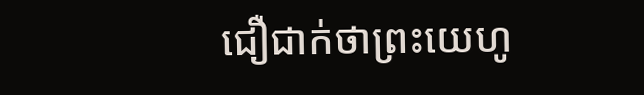ជឿជាក់ថាព្រះយេហូ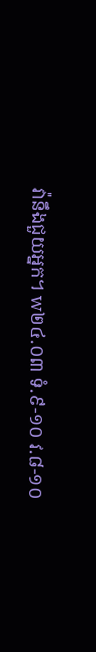វ៉ានឹងជួយអ្នក។ w២៤.០៣ ទំ.៩-១០ វ.៨-១០